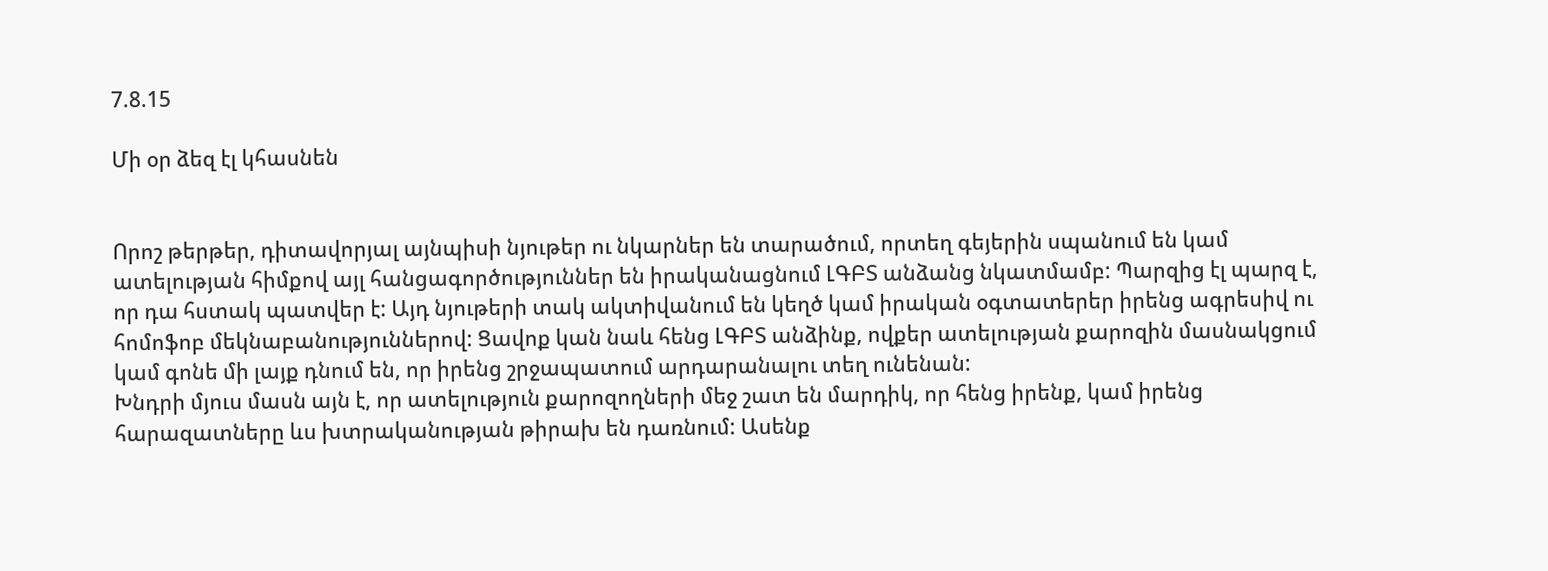7.8.15

Մի օր ձեզ էլ կհասնեն


Որոշ թերթեր, դիտավորյալ այնպիսի նյութեր ու նկարներ են տարածում, որտեղ գեյերին սպանում են կամ ատելության հիմքով այլ հանցագործություններ են իրականացնում ԼԳԲՏ անձանց նկատմամբ: Պարզից էլ պարզ է, որ դա հստակ պատվեր է: Այդ նյութերի տակ ակտիվանում են կեղծ կամ իրական օգտատերեր իրենց ագրեսիվ ու հոմոֆոբ մեկնաբանություններով: Ցավոք կան նաև հենց ԼԳԲՏ անձինք, ովքեր ատելության քարոզին մասնակցում կամ գոնե մի լայք դնում են, որ իրենց շրջապատում արդարանալու տեղ ունենան:
Խնդրի մյուս մասն այն է, որ ատելություն քարոզողների մեջ շատ են մարդիկ, որ հենց իրենք, կամ իրենց հարազատները ևս խտրականության թիրախ են դառնում: Ասենք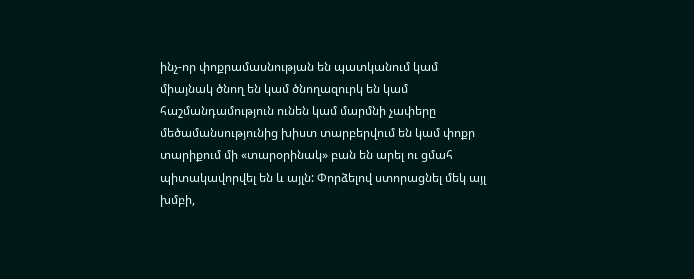ինչ-որ փոքրամասնության են պատկանում կամ միայնակ ծնող են կամ ծնողազուրկ են կամ հաշմանդամություն ունեն կամ մարմնի չափերը մեծամանսությունից խիստ տարբերվում են կամ փոքր տարիքում մի «տարօրինակ» բան են արել ու ցմահ պիտակավորվել են և այլն: Փորձելով ստորացնել մեկ այլ խմբի,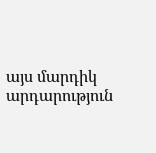այս մարդիկ արդարություն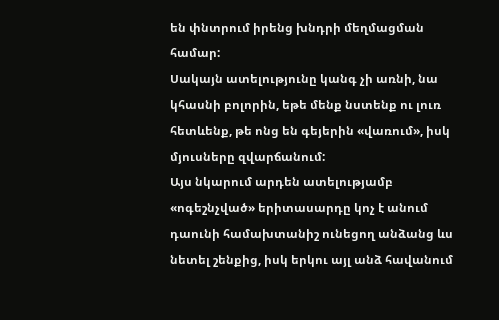են փնտրում իրենց խնդրի մեղմացման համար:
Սակայն ատելությունը կանգ չի առնի, նա կհասնի բոլորին, եթե մենք նստենք ու լուռ հետևենք, թե ոնց են գեյերին «վառում», իսկ մյուսները զվարճանում:
Այս նկարում արդեն ատելությամբ «ոգեշնչված» երիտասարդը կոչ է անում դաունի համախտանիշ ունեցող անձանց ևս նետել շենքից, իսկ երկու այլ անձ հավանում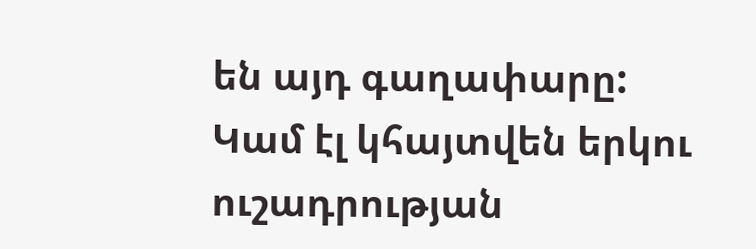են այդ գաղափարը:
Կամ էլ կհայտվեն երկու ուշադրության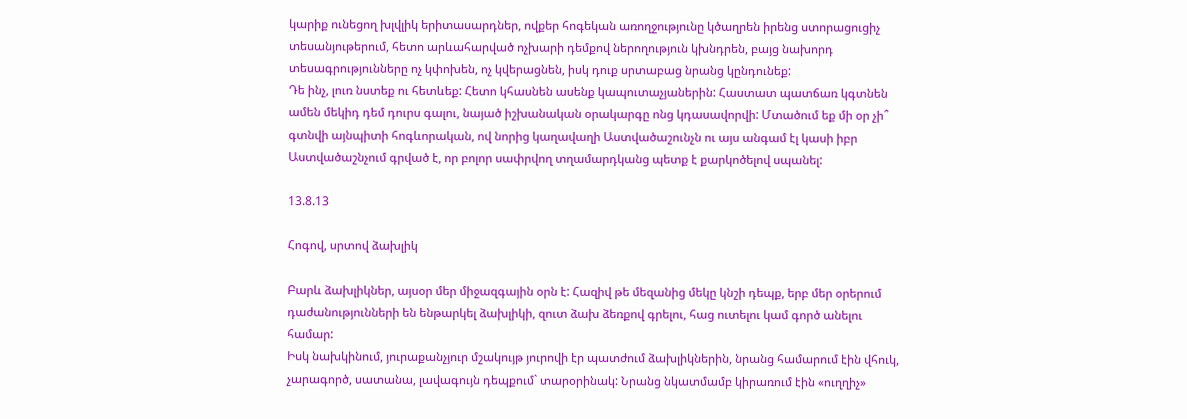կարիք ունեցող խլվլիկ երիտասարդներ, ովքեր հոգեկան առողջությունը կծաղրեն իրենց ստորացուցիչ տեսանյութերում, հետո արևահարված ոչխարի դեմքով ներողություն կխնդրեն, բայց նախորդ տեսագրությունները ոչ կփոխեն, ոչ կվերացնեն, իսկ դուք սրտաբաց նրանց կընդունեք:
Դե ինչ, լուռ նստեք ու հետևեք: Հետո կհասնեն ասենք կապուտաչյաներին: Հաստատ պատճառ կգտնեն ամեն մեկիդ դեմ դուրս գալու, նայած իշխանական օրակարգը ոնց կդասավորվի: Մտածում եք մի օր չի՞ գտնվի այնպիտի հոգևորական, ով նորից կաղավաղի Աստվածաշունչն ու այս անգամ էլ կասի իբր Աստվածաշնչում գրված է, որ բոլոր սափրվող տղամարդկանց պետք է քարկոծելով սպանել:

13.8.13

Հոգով, սրտով ձախլիկ

Բարև ձախլիկներ, այսօր մեր միջազգային օրն է: Հազիվ թե մեզանից մեկը կնշի դեպք, երբ մեր օրերում դաժանությունների են ենթարկել ձախլիկի, զուտ ձախ ձեռքով գրելու, հաց ուտելու կամ գործ անելու համար:
Իսկ նախկինում, յուրաքանչյուր մշակույթ յուրովի էր պատժում ձախլիկներին, նրանց համարում էին վհուկ, չարագործ, սատանա, լավագույն դեպքում` տարօրինակ: Նրանց նկատմամբ կիրառում էին «ուղղիչ»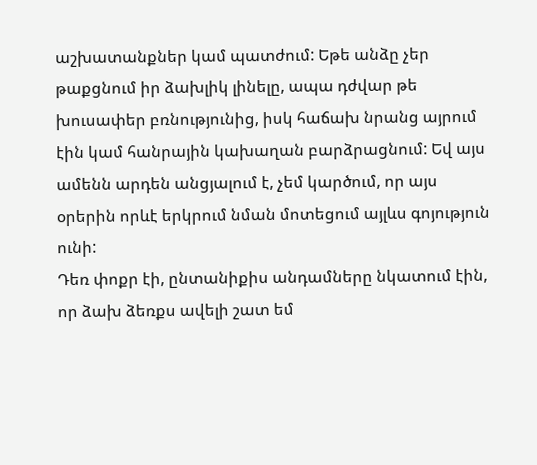աշխատանքներ կամ պատժում: Եթե անձը չեր թաքցնում իր ձախլիկ լինելը, ապա դժվար թե խուսափեր բռնությունից, իսկ հաճախ նրանց այրում էին կամ հանրային կախաղան բարձրացնում: Եվ այս ամենն արդեն անցյալում է, չեմ կարծում, որ այս օրերին որևէ երկրում նման մոտեցում այլևս գոյություն ունի:
Դեռ փոքր էի, ընտանիքիս անդամները նկատում էին, որ ձախ ձեռքս ավելի շատ եմ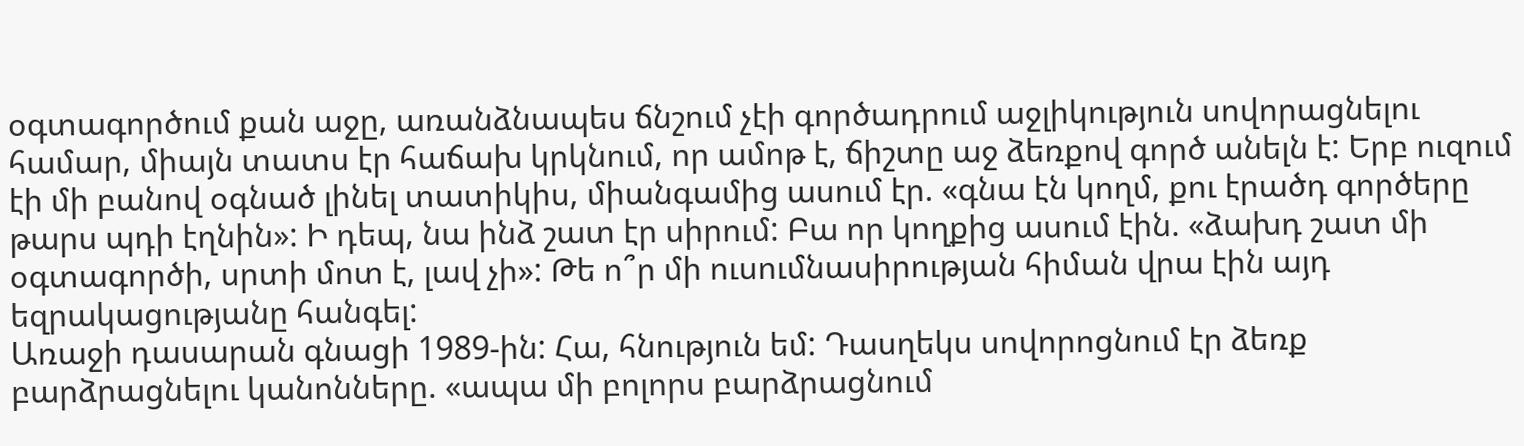օգտագործում քան աջը, առանձնապես ճնշում չէի գործադրում աջլիկություն սովորացնելու համար, միայն տատս էր հաճախ կրկնում, որ ամոթ է, ճիշտը աջ ձեռքով գործ անելն է: Երբ ուզում էի մի բանով օգնած լինել տատիկիս, միանգամից ասում էր. «գնա էն կողմ, քու էրածդ գործերը թարս պդի էղնին»: Ի դեպ, նա ինձ շատ էր սիրում: Բա որ կողքից ասում էին. «ձախդ շատ մի օգտագործի, սրտի մոտ է, լավ չի»: Թե ո՞ր մի ուսումնասիրության հիման վրա էին այդ եզրակացությանը հանգել:
Առաջի դասարան գնացի 1989-ին: Հա, հնություն եմ: Դասղեկս սովորոցնում էր ձեռք բարձրացնելու կանոնները. «ապա մի բոլորս բարձրացնում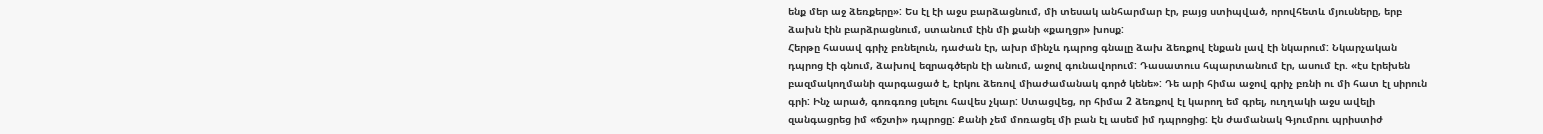ենք մեր աջ ձեռքերը»: Ես էլ էի աջս բարձացնում, մի տեսակ անհարմար էր, բայց ստիպված, որովհետև մյուսները, երբ ձախն էին բարձրացնում, ստանում էին մի քանի «քաղցր» խոսք:
Հերթը հասավ գրիչ բռնելուն, դաժան էր, ախր մինչև դպրոց գնալը ձախ ձեռքով էնքան լավ էի նկարում: Նկարչական դպրոց էի գնում, ձախով եզրագծերն էի անում, աջով գունավորում: Դասատուս հպարտանում էր, ասում էր. «էս էրեխեն բազմակողմանի զարգացած է, էրկու ձեռով միաժամանակ գործ կենե»: Դե արի հիմա աջով գրիչ բռնի ու մի հատ էլ սիրուն գրի: Ինչ արած, գոռգռոց լսելու հավես չկար: Ստացվեց, որ հիմա 2 ձեռքով էլ կարող եմ գրել, ուղղակի աջս ավելի զանգացրեց իմ «ճշտի» դպրոցը: Քանի չեմ մոռացել մի բան էլ ասեմ իմ դպրոցից: Էն ժամանակ Գյումրու պրիստիժ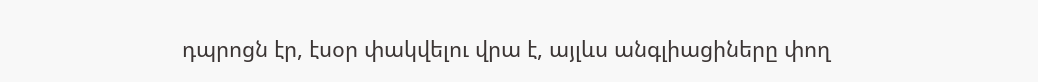դպրոցն էր, էսօր փակվելու վրա է, այլևս անգլիացիները փող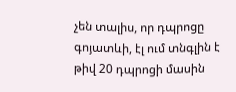չեն տալիս, որ դպրոցը գոյատևի, էլ ում տնգլին է թիվ 20 դպրոցի մասին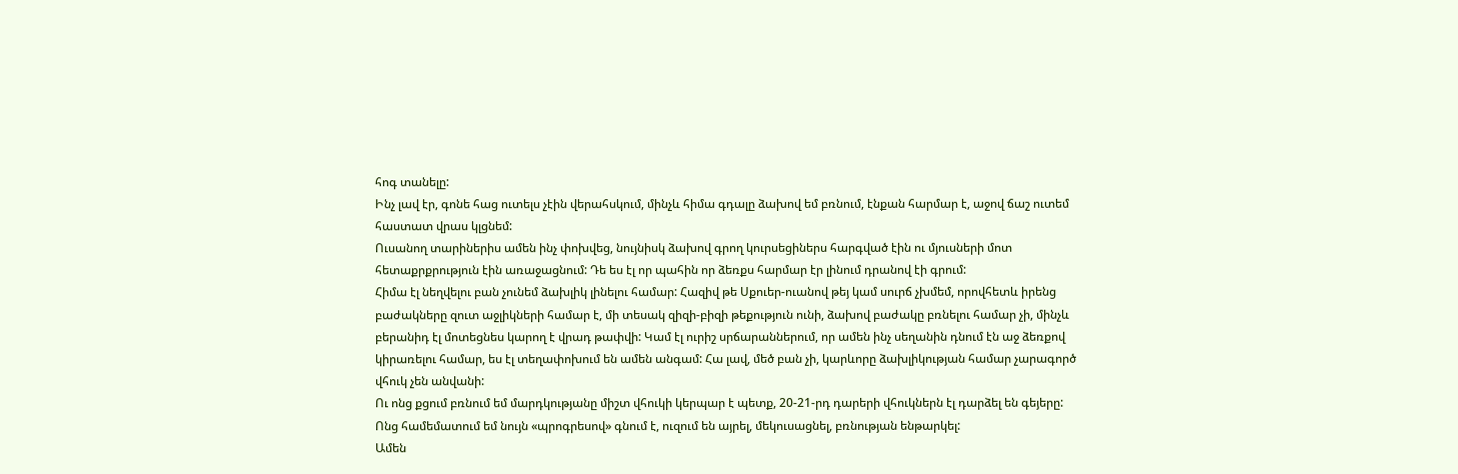հոգ տանելը:
Ինչ լավ էր, գոնե հաց ուտելս չէին վերահսկում, մինչև հիմա գդալը ձախով եմ բռնում, էնքան հարմար է, աջով ճաշ ուտեմ հաստատ վրաս կլցնեմ:
Ուսանող տարիներիս ամեն ինչ փոխվեց, նույնիսկ ձախով գրող կուրսեցիներս հարգված էին ու մյուսների մոտ հետաքրքրություն էին առաջացնում: Դե ես էլ որ պահին որ ձեռքս հարմար էր լինում դրանով էի գրում:
Հիմա էլ նեղվելու բան չունեմ ձախլիկ լինելու համար: Հազիվ թե Սքուեր-ուանով թեյ կամ սուրճ չխմեմ, որովհետև իրենց բաժակները զուտ աջլիկների համար է, մի տեսակ զիզի-բիզի թեքություն ունի, ձախով բաժակը բռնելու համար չի, մինչև բերանիդ էլ մոտեցնես կարող է վրադ թափվի: Կամ էլ ուրիշ սրճարաններում, որ ամեն ինչ սեղանին դնում էն աջ ձեռքով կիրառելու համար, ես էլ տեղափոխում են ամեն անգամ: Հա լավ, մեծ բան չի, կարևորը ձախլիկության համար չարագործ վհուկ չեն անվանի:
Ու ոնց քցում բռնում եմ մարդկությանը միշտ վհուկի կերպար է պետք, 20-21-րդ դարերի վհուկներն էլ դարձել են գեյերը: Ոնց համեմատում եմ նույն «պրոգրեսով» գնում է, ուզում են այրել, մեկուսացնել, բռնության ենթարկել:
Ամեն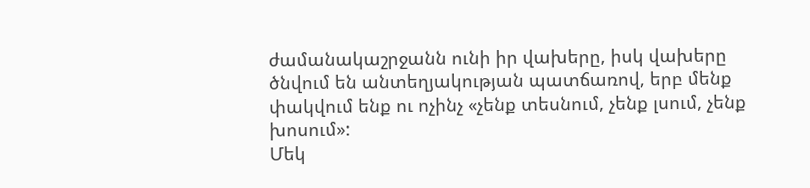ժամանակաշրջանն ունի իր վախերը, իսկ վախերը ծնվում են անտեղյակության պատճառով, երբ մենք փակվում ենք ու ոչինչ «չենք տեսնում, չենք լսում, չենք խոսում»:
Մեկ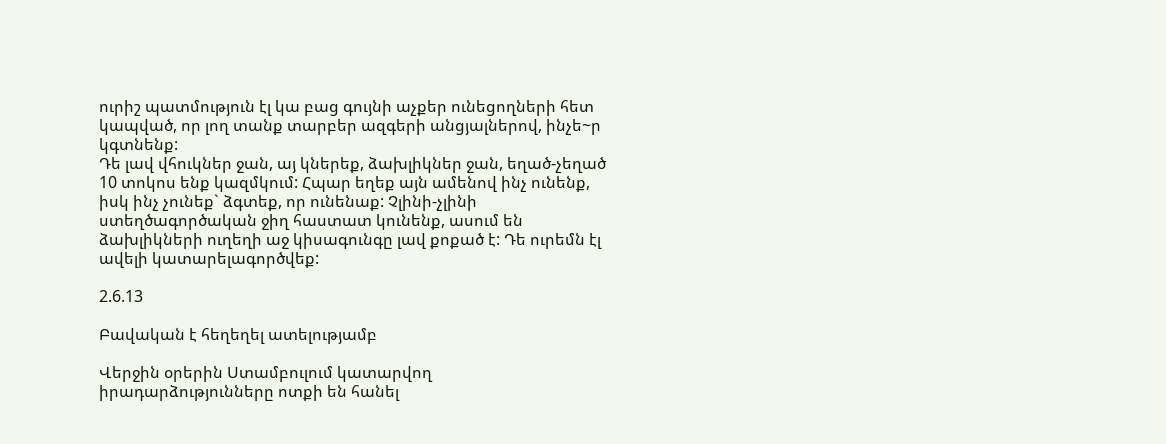ուրիշ պատմություն էլ կա բաց գույնի աչքեր ունեցողների հետ կապված, որ լող տանք տարբեր ազգերի անցյալներով, ինչե~ր կգտնենք:
Դե լավ վհուկներ ջան, այ կներեք, ձախլիկներ ջան, եղած-չեղած 10 տոկոս ենք կազմկում: Հպար եղեք այն ամենով ինչ ունենք, իսկ ինչ չունեք` ձգտեք, որ ունենաք: Չլինի-չլինի ստեղծագործական ջիղ հաստատ կունենք, ասում են ձախլիկների ուղեղի աջ կիսագունգը լավ քոքած է: Դե ուրեմն էլ ավելի կատարելագործվեք:

2.6.13

Բավական է հեղեղել ատելությամբ

Վերջին օրերին Ստամբուլում կատարվող իրադարձությունները ոտքի են հանել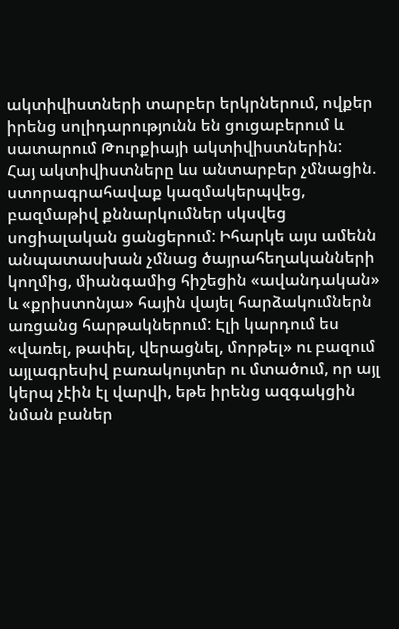ակտիվիստների տարբեր երկրներում, ովքեր իրենց սոլիդարությունն են ցուցաբերում և սատարում Թուրքիայի ակտիվիստներին:
Հայ ակտիվիստները ևս անտարբեր չմնացին. ստորագրահավաք կազմակերպվեց, բազմաթիվ քննարկումներ սկսվեց սոցիալական ցանցերում: Իհարկե այս ամենն անպատասխան չմնաց ծայրահեղականների կողմից, միանգամից հիշեցին «ավանդական» և «քրիստոնյա» հային վայել հարձակումներն առցանց հարթակներում: Էլի կարդում ես «վառել, թափել, վերացնել, մորթել» ու բազում այլագրեսիվ բառակույտեր ու մտածում, որ այլ կերպ չէին էլ վարվի, եթե իրենց ազգակցին նման բաներ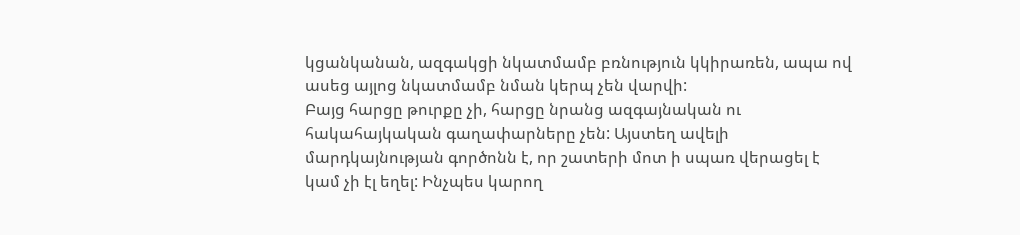կցանկանան, ազգակցի նկատմամբ բռնություն կկիրառեն, ապա ով ասեց այլոց նկատմամբ նման կերպ չեն վարվի:
Բայց հարցը թուրքը չի, հարցը նրանց ազգայնական ու հակահայկական գաղափարները չեն: Այստեղ ավելի մարդկայնության գործոնն է, որ շատերի մոտ ի սպառ վերացել է կամ չի էլ եղել: Ինչպես կարող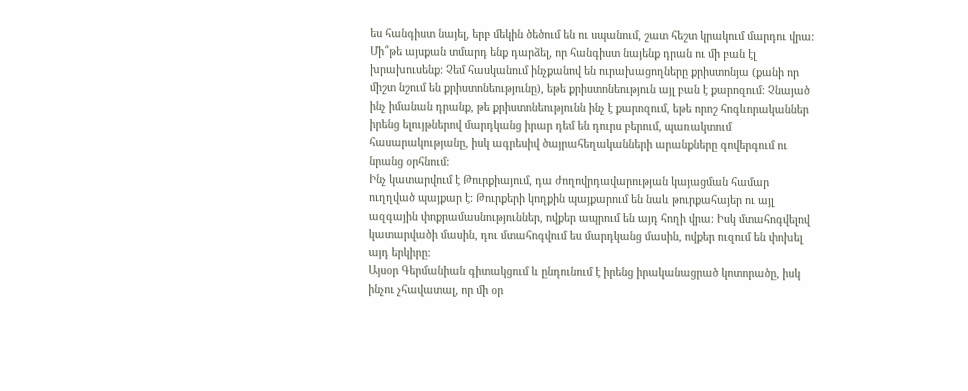ես հանգիստ նայել, երբ մեկին ծեծում են ու սպանում, շատ հեշտ կրակում մարդու վրա: Մի՞թե այսքան տմարդ ենք դարձել, որ հանգիստ նայենք դրան ու մի բան էլ խրախուսենք: Չեմ հասկանում ինչքանով են ուրախացողները քրիստոնյա (քանի որ միշտ նշում են քրիստոնեությունը), եթե քրիստոնեություն այլ բան է քարոզում: Չնայած ինչ իմանան դրանք, թե քրիստոնեությունն ինչ է քարոզում, եթե որոշ հոգևորականներ իրենց ելույթներով մարդկանց իրար դեմ են դուրս բերում, պառակտում հասարակությանը, իսկ ագրեսիվ ծայրահեղականների արանքները գովերգում ու նրանց օրհնում:
Ինչ կատարվում է Թուրքիայում, դա ժողովրդավարության կայացման համար ուղղված պայքար է: Թուրքերի կողքին պայքարում են նաև թուրքահայեր ու այլ ազգային փոքրամասնություններ, ովքեր ապրում են այդ հողի վրա: Իսկ մտահոգվելով կատարվածի մասին, դու մտահոգվում ես մարդկանց մասին, ովքեր ուզում են փոխել այդ երկիրը:
Այսօր Գերմանիան գիտակցում և ընդունում է իրենց իրականացրած կոտորածը, իսկ ինչու չհավատալ, որ մի օր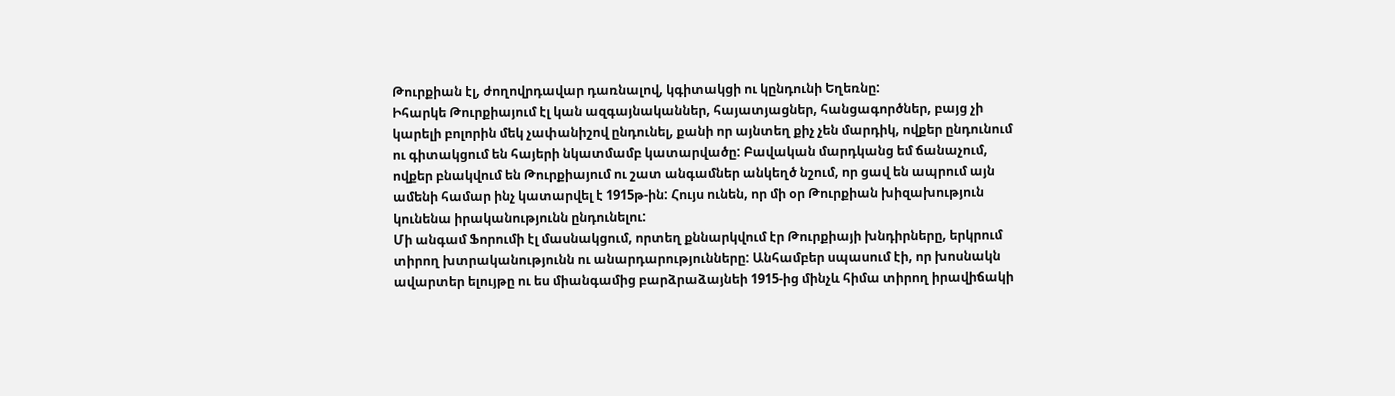Թուրքիան էլ, ժողովրդավար դառնալով, կգիտակցի ու կընդունի Եղեռնը:
Իհարկե Թուրքիայում էլ կան ազգայնականներ, հայատյացներ, հանցագործներ, բայց չի կարելի բոլորին մեկ չափանիշով ընդունել, քանի որ այնտեղ քիչ չեն մարդիկ, ովքեր ընդունում ու գիտակցում են հայերի նկատմամբ կատարվածը: Բավական մարդկանց եմ ճանաչում, ովքեր բնակվում են Թուրքիայում ու շատ անգամներ անկեղծ նշում, որ ցավ են ապրում այն ամենի համար ինչ կատարվել է 1915թ-ին: Հույս ունեն, որ մի օր Թուրքիան խիզախություն կունենա իրականությունն ընդունելու:
Մի անգամ Ֆորումի էլ մասնակցում, որտեղ քննարկվում էր Թուրքիայի խնդիրները, երկրում տիրող խտրականությունն ու անարդարությունները: Անհամբեր սպասում էի, որ խոսնակն ավարտեր ելույթը ու ես միանգամից բարձրաձայնեի 1915-ից մինչև հիմա տիրող իրավիճակի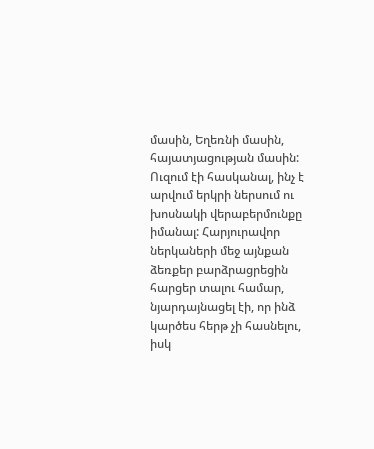մասին, Եղեռնի մասին, հայատյացության մասին: Ուզում էի հասկանալ, ինչ է արվում երկրի ներսում ու խոսնակի վերաբերմունքը իմանալ: Հարյուրավոր ներկաների մեջ այնքան ձեռքեր բարձրացրեցին հարցեր տալու համար, նյարդայնացել էի, որ ինձ կարծես հերթ չի հասնելու, իսկ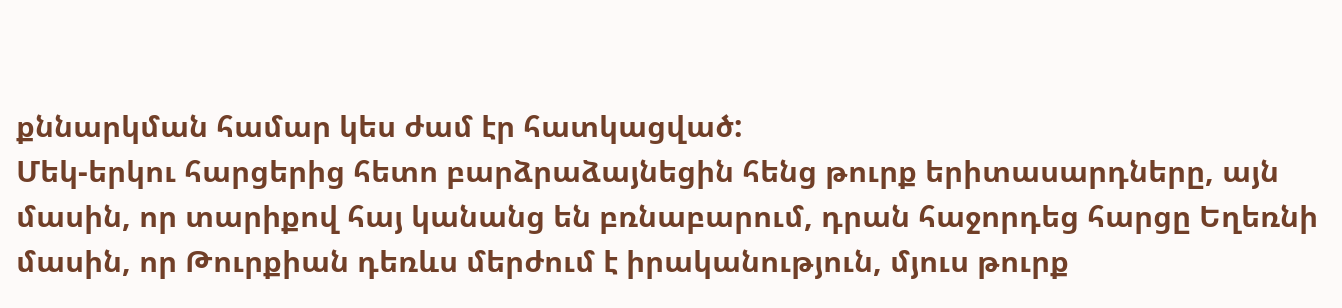քննարկման համար կես ժամ էր հատկացված:
Մեկ-երկու հարցերից հետո բարձրաձայնեցին հենց թուրք երիտասարդները, այն մասին, որ տարիքով հայ կանանց են բռնաբարում, դրան հաջորդեց հարցը Եղեռնի մասին, որ Թուրքիան դեռևս մերժում է իրականություն, մյուս թուրք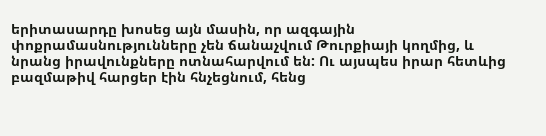երիտասարդը խոսեց այն մասին, որ ազգային փոքրամասնությունները չեն ճանաչվում Թուրքիայի կողմից, և նրանց իրավունքները ոտնահարվում են: Ու այսպես իրար հետևից բազմաթիվ հարցեր էին հնչեցնում, հենց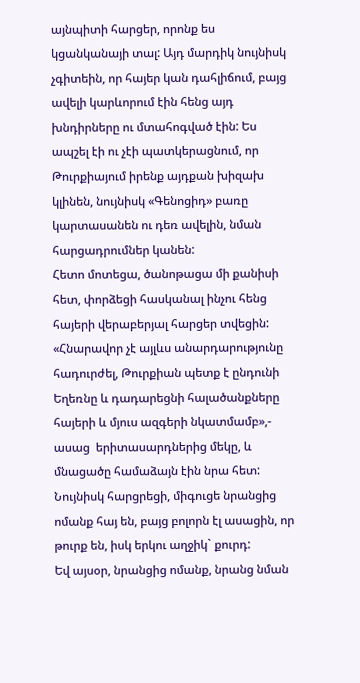այնպիտի հարցեր, որոնք ես կցանկանայի տալ: Այդ մարդիկ նույնիսկ չգիտեին, որ հայեր կան դահլիճում, բայց ավելի կարևորում էին հենց այդ խնդիրները ու մտահոգված էին: Ես ապշել էի ու չէի պատկերացնում, որ Թուրքիայում իրենք այդքան խիզախ կլինեն, նույնիսկ «Գենոցիդ» բառը կարտասանեն ու դեռ ավելին, նման հարցադրումներ կանեն:
Հետո մոտեցա, ծանոթացա մի քանիսի հետ, փորձեցի հասկանալ ինչու հենց հայերի վերաբերյալ հարցեր տվեցին: «Հնարավոր չէ այլևս անարդարությունը հադուրժել, Թուրքիան պետք է ընդունի Եղեռնը և դադարեցնի հալածանքները հայերի և մյուս ազգերի նկատմամբ»,- ասաց  երիտասարդներից մեկը, և մնացածը համաձայն էին նրա հետ: Նույնիսկ հարցրեցի, միգուցե նրանցից ոմանք հայ են, բայց բոլորն էլ ասացին, որ թուրք են, իսկ երկու աղջիկ` քուրդ:
Եվ այսօր, նրանցից ոմանք, նրանց նման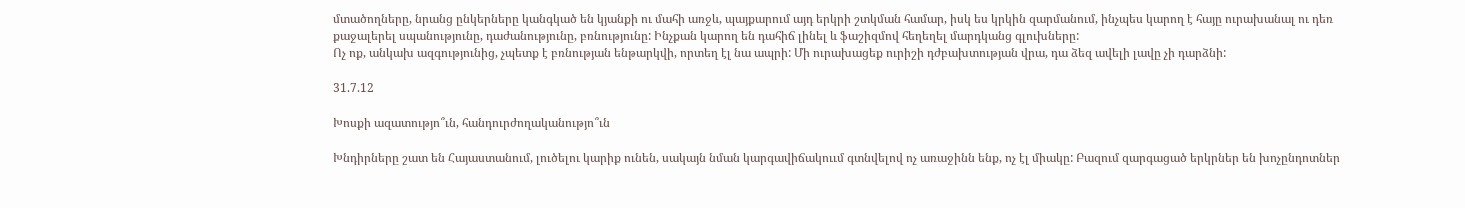մտածողները, նրանց ընկերները կանգկած են կյանքի ու մահի առջև, պայքարում այդ երկրի շտկման համար, իսկ ես կրկին զարմանում, ինչպես կարող է հայը ուրախանալ ու դեռ քաջալերել սպանությունը, դաժանությունը, բռնությունը: Ինչքան կարող են դահիճ լինել և ֆաշիզմով հեղեղել մարդկանց գլուխները:
Ոչ ոք, անկախ ազգությունից, չպետք է բռնության ենթարկվի, որտեղ էլ նա ապրի: Մի ուրախացեք ուրիշի դժբախտության վրա, դա ձեզ ավելի լավը չի դարձնի:

31.7.12

Խոսքի ազատությո՞ւն, հանդուրժողականությո՞ւն

Խնդիրները շատ են Հայաստանում, լուծելու կարիք ունեն, սակայն նման կարգավիճակոււմ գտնվելով ոչ առաջինն ենք, ոչ էլ միակը: Բազում զարգացած երկրներ են խոչընդոտներ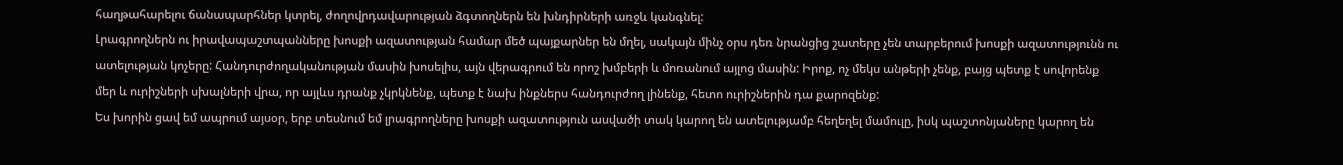հաղթահարելու ճանապարհներ կտրել, ժողովրդավարության ձգտողներն են խնդիրների առջև կանգնել:
Լրագրողներն ու իրավապաշտպանները խոսքի ազատության համար մեծ պայքարներ են մղել, սակայն մինչ օրս դեռ նրանցից շատերը չեն տարբերում խոսքի ազատությունն ու ատելության կոչերը: Հանդուրժողականության մասին խոսելիս, այն վերագրում են որոշ խմբերի և մոռանում այլոց մասին: Իրոք, ոչ մեկս անթերի չենք, բայց պետք է սովորենք մեր և ուրիշների սխալների վրա, որ այլևս դրանք չկրկնենք, պետք է նախ ինքներս հանդուրժող լինենք, հետո ուրիշներին դա քարոզենք:
Ես խորին ցավ եմ ապրում այսօր, երբ տեսնում եմ լրագրողները խոսքի ազատություն ասվածի տակ կարող են ատելությամբ հեղեղել մամուլը, իսկ պաշտոնյաները կարող են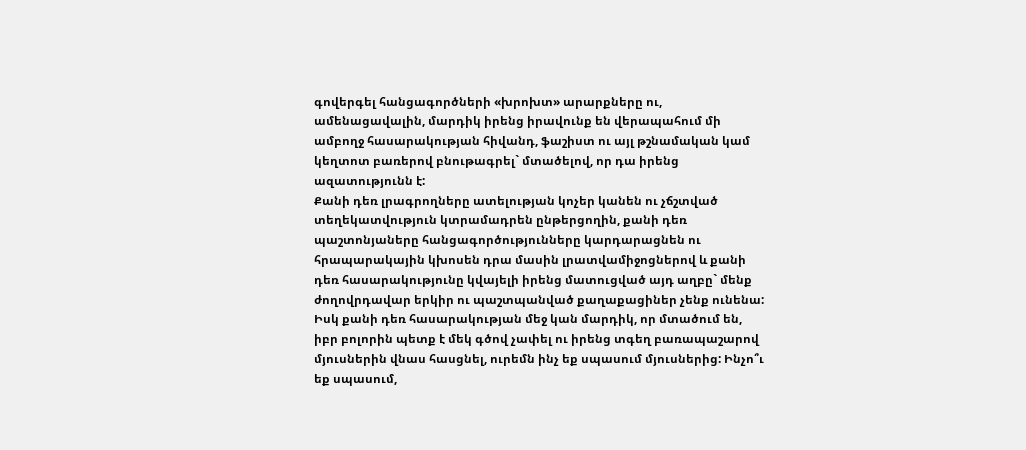գովերգել հանցագործների «խրոխտ» արարքները ու, ամենացավալին, մարդիկ իրենց իրավունք են վերապահում մի ամբողջ հասարակության հիվանդ, ֆաշիստ ու այլ թշնամական կամ կեղտոտ բառերով բնութագրել` մտածելով, որ դա իրենց ազատությունն է:
Քանի դեռ լրագրողները ատելության կոչեր կանեն ու չճշտված տեղեկատվություն կտրամադրեն ընթերցողին, քանի դեռ պաշտոնյաները հանցագործությունները կարդարացնեն ու հրապարակային կխոսեն դրա մասին լրատվամիջոցներով և քանի դեռ հասարակությունը կվայելի իրենց մատուցված այդ աղբը` մենք ժողովրդավար երկիր ու պաշտպանված քաղաքացիներ չենք ունենա: Իսկ քանի դեռ հասարակության մեջ կան մարդիկ, որ մտածում են, իբր բոլորին պետք է մեկ գծով չափել ու իրենց տգեղ բառապաշարով մյուսներին վնաս հասցնել, ուրեմն ինչ եք սպասում մյուսներից: Ինչո՞ւ եք սպասում,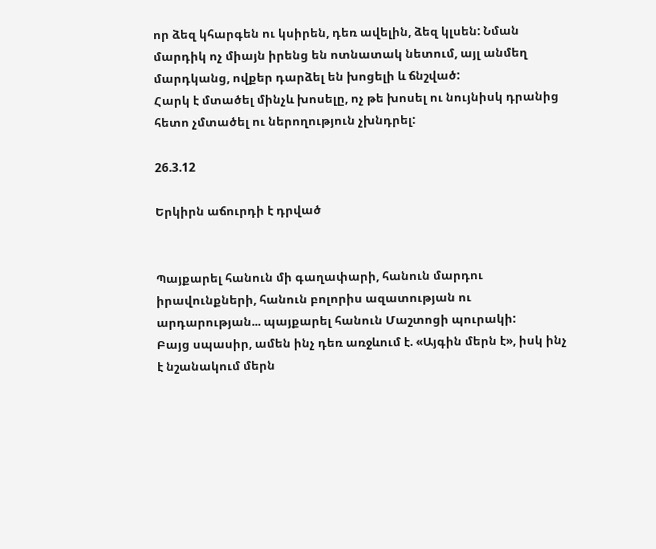որ ձեզ կհարգեն ու կսիրեն, դեռ ավելին, ձեզ կլսեն: Նման մարդիկ ոչ միայն իրենց են ոտնատակ նետում, այլ անմեղ մարդկանց, ովքեր դարձել են խոցելի և ճնշված:
Հարկ է մտածել մինչև խոսելը, ոչ թե խոսել ու նույնիսկ դրանից հետո չմտածել ու ներողություն չխնդրել:

26.3.12

Երկիրն աճուրդի է դրված


Պայքարել հանուն մի գաղափարի, հանուն մարդու իրավունքների, հանուն բոլորիս ազատության ու արդարության... պայքարել հանուն Մաշտոցի պուրակի:
Բայց սպասիր, ամեն ինչ դեռ առջևում է. «Այգին մերն է», իսկ ինչ է նշանակում մերն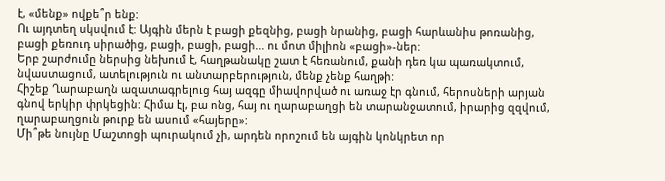է, «մենք» ովքե՞ր ենք:
Ու այդտեղ սկսվում է: Այգին մերն է բացի քեզնից, բացի նրանից, բացի հարևանիս թոռանից, բացի քեռուդ սիրածից, բացի, բացի, բացի... ու մոտ միլիոն «բացի»-ներ:
Երբ շարժումը ներսից նեխում է, հաղթանակը շատ է հեռանում, քանի դեռ կա պառակտում, նվաստացում, ատելություն ու անտարբերություն, մենք չենք հաղթի:
Հիշեք Ղարաբաղն ազատագրելուց հայ ազգը միավորված ու առաջ էր գնում, հերոսների արյան գնով երկիր փրկեցին: Հիմա էլ, բա ոնց, հայ ու ղարաբաղցի են տարանջատում, իրարից զզվում, ղարաբաղցուն թուրք են ասում «հայերը»:
Մի՞թե նույնը Մաշտոցի պուրակում չի, արդեն որոշում են այգին կոնկրետ որ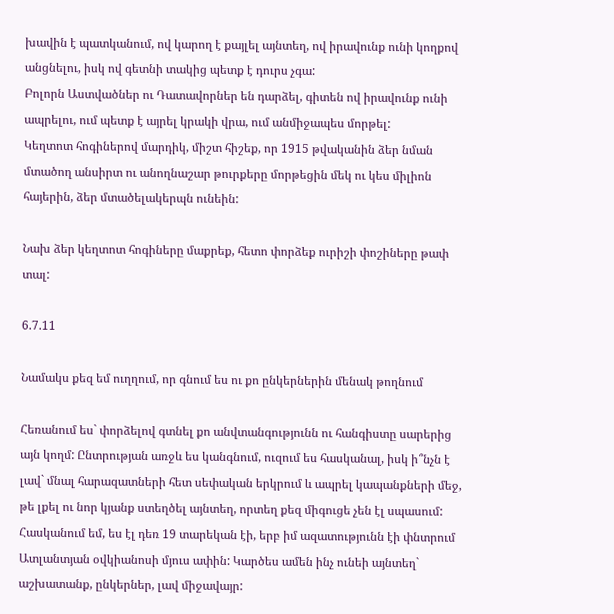խավին է պատկանում, ով կարող է քայլել այնտեղ, ով իրավունք ունի կողքով անցնելու, իսկ ով գետնի տակից պետք է դուրս չգա:
Բոլորն Աստվածներ ու Դատավորներ են դարձել, գիտեն ով իրավունք ունի ապրելու, ում պետք է այրել կրակի վրա, ում անմիջապես մորթել:
Կեղտոտ հոգիներով մարդիկ, միշտ հիշեք, որ 1915 թվականին ձեր նման մտածող անսիրտ ու անողնաշար թուրքերը մորթեցին մեկ ու կես միլիոն հայերին, ձեր մտածելակերպն ունեին:

Նախ ձեր կեղտոտ հոգիները մաքրեք, հետո փորձեք ուրիշի փոշիները թափ տալ:

6.7.11

Նամակս քեզ եմ ուղղում, որ գնում ես ու քո ընկերներին մենակ թողնում

Հեռանում ես` փորձելով գտնել քո անվտանգությունն ու հանգիստը սարերից այն կողմ: Ընտրության առջև ես կանգնում, ուզում ես հասկանալ, իսկ ի՞նչն է լավ` մնալ հարազատների հետ սեփական երկրում և ապրել կապանքների մեջ, թե լքել ու նոր կյանք ստեղծել այնտեղ, որտեղ քեզ միգուցե չեն էլ սպասում:
Հասկանում եմ, ես էլ դեռ 19 տարեկան էի, երբ իմ ազատությունն էի փնտրում Ատլանտյան օվկիանոսի մյուս ափին: Կարծես ամեն ինչ ունեի այնտեղ` աշխատանք, ընկերներ, լավ միջավայր: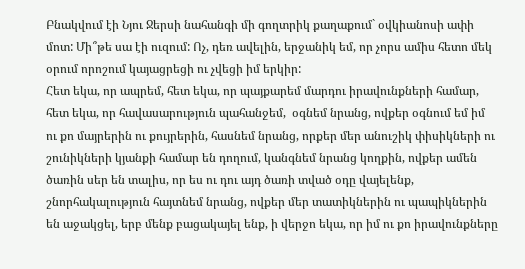Բնակվում էի Նյու Ջերսի նահանգի մի գողտրիկ քաղաքում` օվկիանոսի ափի մոտ: Մի՞թե սա էի ուզում: Ոչ, դեռ ավելին, երջանիկ եմ, որ չորս ամիս հետո մեկ օրում որոշում կայացրեցի ու չվեցի իմ երկիր:
Հետ եկա, որ ապրեմ, հետ եկա, որ պայքարեմ մարդու իրավունքների համար, հետ եկա, որ հավասարություն պահանջեմ,  օգնեմ նրանց, ովքեր օգնում եմ իմ ու քո մայրերին ու քույրերին, հասնեմ նրանց, որքեր մեր անուշիկ փիսիկների ու շունիկների կյանքի համար են դողում, կանգնեմ նրանց կողքին, ովքեր ամեն ծառին սեր են տալիս, որ ես ու դու այդ ծառի տված օդը վայելենք, շնորհակալություն հայտնեմ նրանց, ովքեր մեր տատիկներին ու պապիկներին են աջակցել, երբ մենք բացակայել ենք, ի վերջո եկա, որ իմ ու քո իրավունքները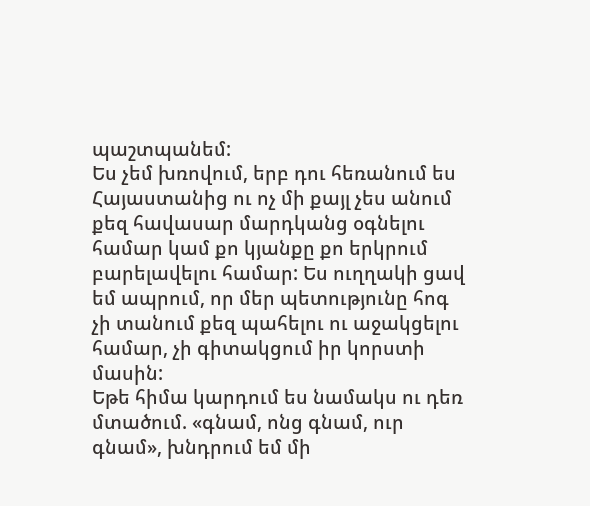պաշտպանեմ:
Ես չեմ խռովում, երբ դու հեռանում ես Հայաստանից ու ոչ մի քայլ չես անում քեզ հավասար մարդկանց օգնելու համար կամ քո կյանքը քո երկրում բարելավելու համար: Ես ուղղակի ցավ եմ ապրում, որ մեր պետությունը հոգ չի տանում քեզ պահելու ու աջակցելու համար, չի գիտակցում իր կորստի մասին:
Եթե հիմա կարդում ես նամակս ու դեռ մտածում. «գնամ, ոնց գնամ, ուր գնամ», խնդրում եմ մի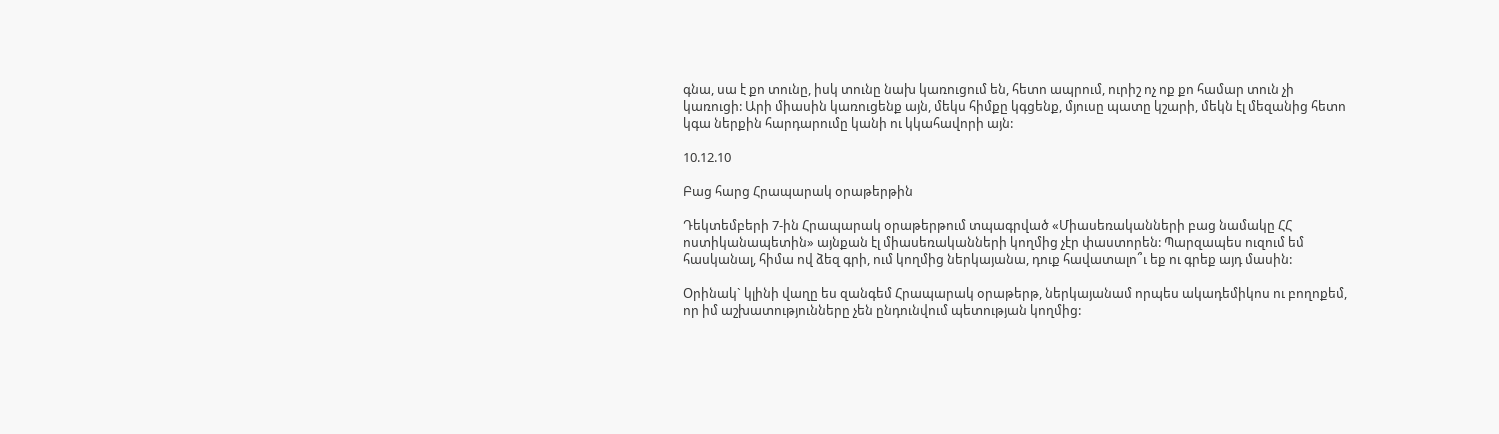գնա, սա է քո տունը, իսկ տունը նախ կառուցում են, հետո ապրում, ուրիշ ոչ ոք քո համար տուն չի կառուցի: Արի միասին կառուցենք այն, մեկս հիմքը կգցենք, մյուսը պատը կշարի, մեկն էլ մեզանից հետո կգա ներքին հարդարումը կանի ու կկահավորի այն:

10.12.10

Բաց հարց Հրապարակ օրաթերթին

Դեկտեմբերի 7-ին Հրապարակ օրաթերթում տպագրված «Միասեռականների բաց նամակը ՀՀ ոստիկանապետին» այնքան էլ միասեռականների կողմից չէր փաստորեն: Պարզապես ուզում եմ հասկանալ, հիմա ով ձեզ գրի, ում կողմից ներկայանա, դուք հավատալո՞ւ եք ու գրեք այդ մասին:

Օրինակ` կլինի վաղը ես զանգեմ Հրապարակ օրաթերթ, ներկայանամ որպես ակադեմիկոս ու բողոքեմ, որ իմ աշխատությունները չեն ընդունվում պետության կողմից: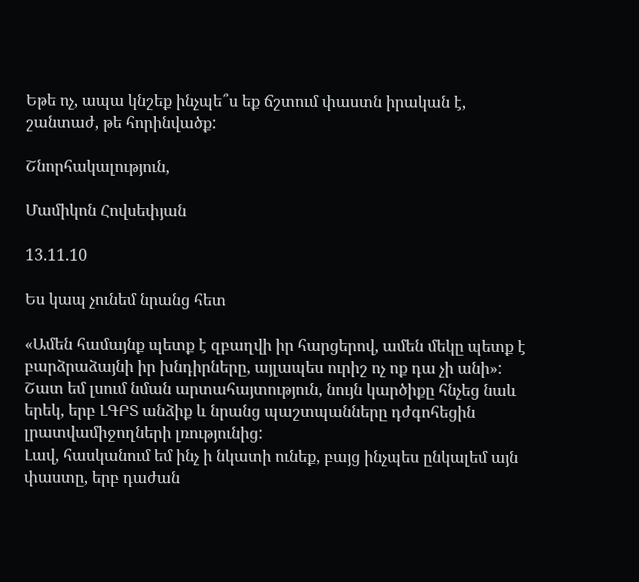Եթե ոչ, ապա կնշեք ինչպե՞ս եք ճշտում փաստն իրական է, շանտաժ, թե հորինվածք:

Շնորհակալություն,

Մամիկոն Հովսեփյան

13.11.10

Ես կապ չունեմ նրանց հետ

«Ամեն համայնք պետք է զբաղվի իր հարցերով, ամեն մեկը պետք է բարձրաձայնի իր խնդիրները, այլապես ուրիշ ոչ ոք դա չի անի»: Շատ եմ լսում նման արտահայտություն, նույն կարծիքը հնչեց նաև երեկ, երբ ԼԳԲՏ անձիք և նրանց պաշտպանները դժգոհեցին լրատվամիջողների լռությունից:
Լավ, հասկանում եմ ինչ ի նկատի ունեք, բայց ինչպես ընկալեմ այն փաստը, երբ դաժան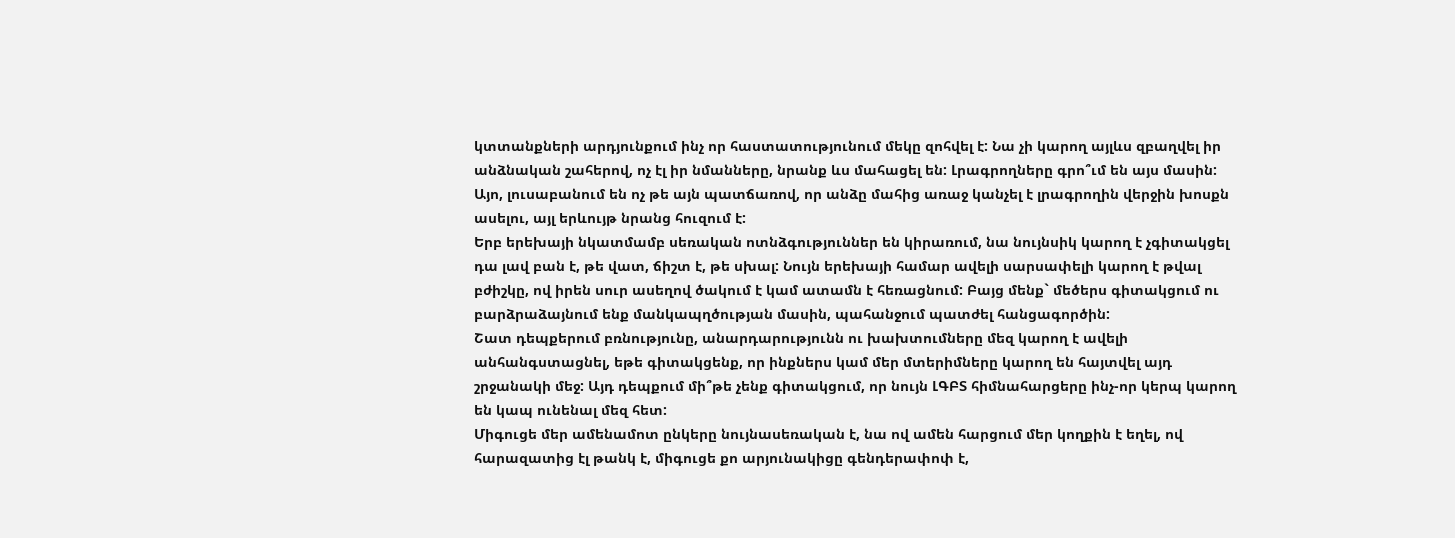կտտանքների արդյունքում ինչ որ հաստատությունում մեկը զոհվել է: Նա չի կարող այլևս զբաղվել իր անձնական շահերով, ոչ էլ իր նմանները, նրանք ևս մահացել են: Լրագրողները գրո՞ւմ են այս մասին: Այո, լուսաբանում են ոչ թե այն պատճառով, որ անձը մահից առաջ կանչել է լրագրողին վերջին խոսքն ասելու, այլ երևույթ նրանց հուզում է:
Երբ երեխայի նկատմամբ սեռական ոտնձգություններ են կիրառում, նա նույնսիկ կարող է չգիտակցել դա լավ բան է, թե վատ, ճիշտ է, թե սխալ: Նույն երեխայի համար ավելի սարսափելի կարող է թվալ բժիշկը, ով իրեն սուր ասեղով ծակում է կամ ատամն է հեռացնում: Բայց մենք` մեծերս գիտակցում ու բարձրաձայնում ենք մանկապղծության մասին, պահանջում պատժել հանցագործին:
Շատ դեպքերում բռնությունը, անարդարությունն ու խախտումները մեզ կարող է ավելի անհանգստացնել, եթե գիտակցենք, որ ինքներս կամ մեր մտերիմները կարող են հայտվել այդ շրջանակի մեջ: Այդ դեպքում մի՞թե չենք գիտակցում, որ նույն ԼԳԲՏ հիմնահարցերը ինչ-որ կերպ կարող են կապ ունենալ մեզ հետ:
Միգուցե մեր ամենամոտ ընկերը նույնասեռական է, նա ով ամեն հարցում մեր կողքին է եղել, ով հարազատից էլ թանկ է, միգուցե քո արյունակիցը գենդերափոփ է,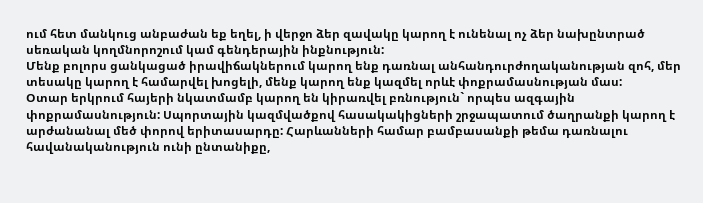ում հետ մանկուց անբաժան եք եղել, ի վերջո ձեր զավակը կարող է ունենալ ոչ ձեր նախընտրած սեռական կողմնորոշում կամ գենդերային ինքնություն:
Մենք բոլորս ցանկացած իրավիճակներում կարող ենք դառնալ անհանդուրժողականության զոհ, մեր տեսակը կարող է համարվել խոցելի, մենք կարող ենք կազմել որևէ փոքրամասնության մաս:
Օտար երկրում հայերի նկատմամբ կարող են կիրառվել բռնություն` որպես ազգային փոքրամասնություն: Սպորտային կազմվածքով հասակակիցների շրջապատում ծաղրանքի կարող է արժանանալ մեծ փորով երիտասարդը: Հարևանների համար բամբասանքի թեմա դառնալու հավանականություն ունի ընտանիքը,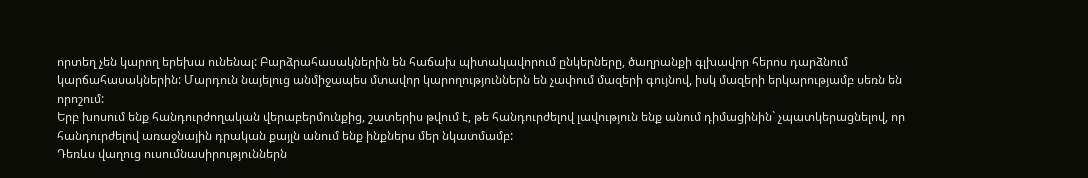որտեղ չեն կարող երեխա ունենալ: Բարձրահասակներին են հաճախ պիտակավորում ընկերները, ծաղրանքի գլխավոր հերոս դարձնում կարճահասակներին: Մարդուն նայելուց անմիջապես մտավոր կարողություններն են չափում մազերի գույնով, իսկ մազերի երկարությամբ սեռն են որոշում:
Երբ խոսում ենք հանդուրժողական վերաբերմունքից, շատերիս թվում է, թե հանդուրժելով լավություն ենք անում դիմացինին` չպատկերացնելով, որ հանդուրժելով առաջնային դրական քայլն անում ենք ինքներս մեր նկատմամբ:
Դեռևս վաղուց ուսումնասիրություններն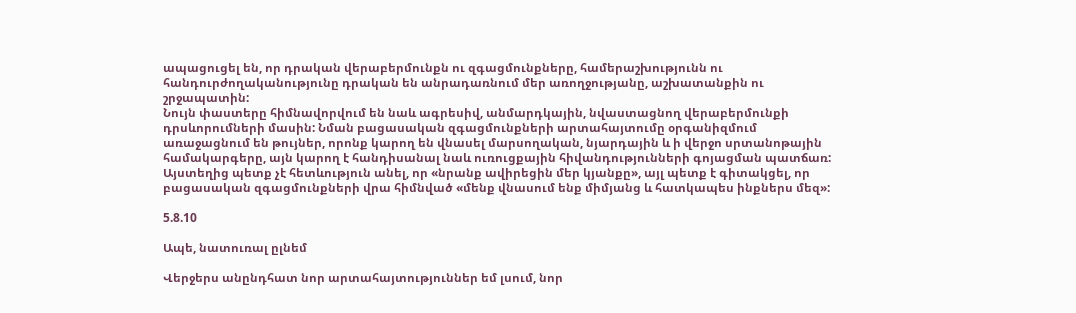ապացուցել են, որ դրական վերաբերմունքն ու զգացմունքները, համերաշխությունն ու հանդուրժողականությունը դրական են անրադառնում մեր առողջությանը, աշխատանքին ու շրջապատին:
Նույն փաստերը հիմնավորվում են նաև ագրեսիվ, անմարդկային, նվաստացնող վերաբերմունքի դրսևորումների մասին: Նման բացասական զգացմունքների արտահայտումը օրգանիզմում առաջացնում են թույներ, որոնք կարող են վնասել մարսողական, նյարդային և ի վերջո սրտանոթային համակարգերը, այն կարող է հանդիսանալ նաև ուռուցքային հիվանդությունների գոյացման պատճառ:
Այստեղից պետք չէ հետևություն անել, որ «նրանք ավիրեցին մեր կյանքը», այլ պետք է գիտակցել, որ բացասական զգացմունքների վրա հիմնված «մենք վնասում ենք միմյանց և հատկապես ինքներս մեզ»:

5.8.10

Ապե, նատուռալ ըլնեմ

Վերջերս անընդհատ նոր արտահայտություններ եմ լսում, նոր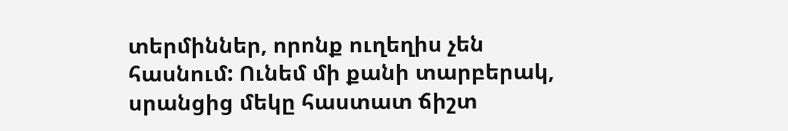տերմիններ, որոնք ուղեղիս չեն հասնում: Ունեմ մի քանի տարբերակ, սրանցից մեկը հաստատ ճիշտ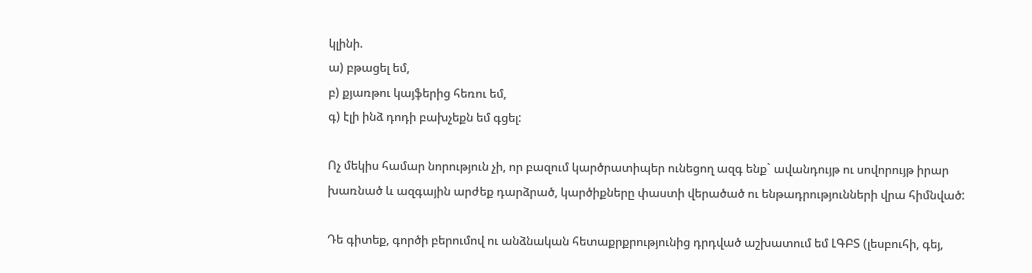կլինի.
ա) բթացել եմ,
բ) քյառթու կայֆերից հեռու եմ,
գ) էլի ինձ դոդի բախչեքն եմ գցել:

Ոչ մեկիս համար նորություն չի, որ բազում կարծրատիպեր ունեցող ազգ ենք` ավանդույթ ու սովորույթ իրար խառնած և ազգային արժեք դարձրած, կարծիքները փաստի վերածած ու ենթադրությունների վրա հիմնված:

Դե գիտեք, գործի բերումով ու անձնական հետաքրքրությունից դրդված աշխատում եմ ԼԳԲՏ (լեսբուհի, գեյ,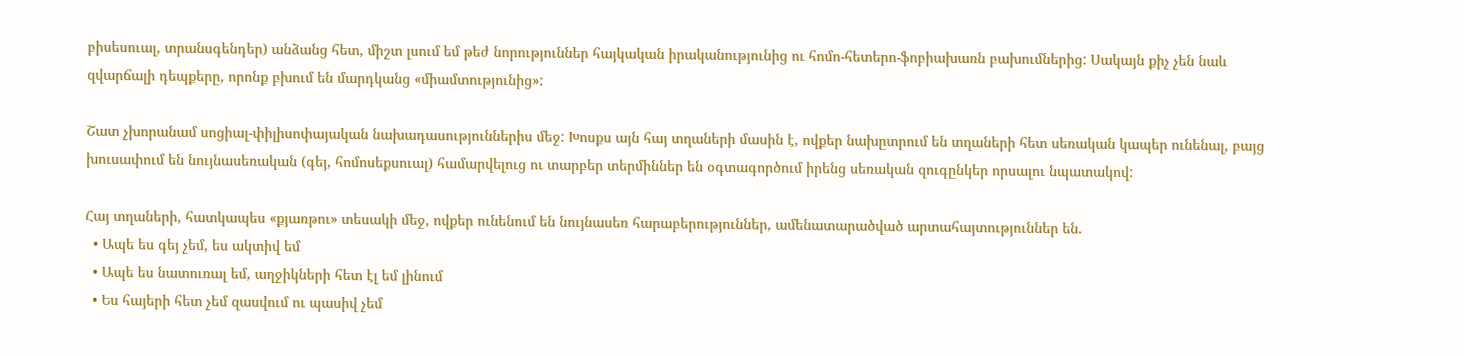բիսեսուալ, տրանսգենդեր) անձանց հետ, միշտ լսում եմ թեժ նորություններ հայկական իրականությունից ու հոմո-հետերո-ֆոբիախառն բախումներից: Սակայն քիչ չեն նաև զվարճալի դեպքերը, որոնք բխում են մարդկանց «միամտությունից»:

Շատ չխորանամ սոցիալ-փիլիսոփայական նախադասություններիս մեջ: Խոսքս այն հայ տղաների մասին է, ովքեր նախըտրում են տղաների հետ սեռական կապեր ունենալ, բայց խուսափում են նույնասեռական (գեյ, հոմոսեքսուալ) համարվելուց ու տարբեր տերմիններ են օգտագործում իրենց սեռական զուգընկեր որսալու նպատակով:

Հայ տղաների, հատկապես «քյառթու» տեսակի մեջ, ովքեր ունենում են նույնասեռ հարաբերություններ, ամենատարածված արտահայտություններ են.
  • Ապե ես գեյ չեմ, ես ակտիվ եմ
  • Ապե ես նատուռալ եմ, աղջիկների հետ էլ եմ լինում
  • Ես հայերի հետ չեմ զասվում ու պասիվ չեմ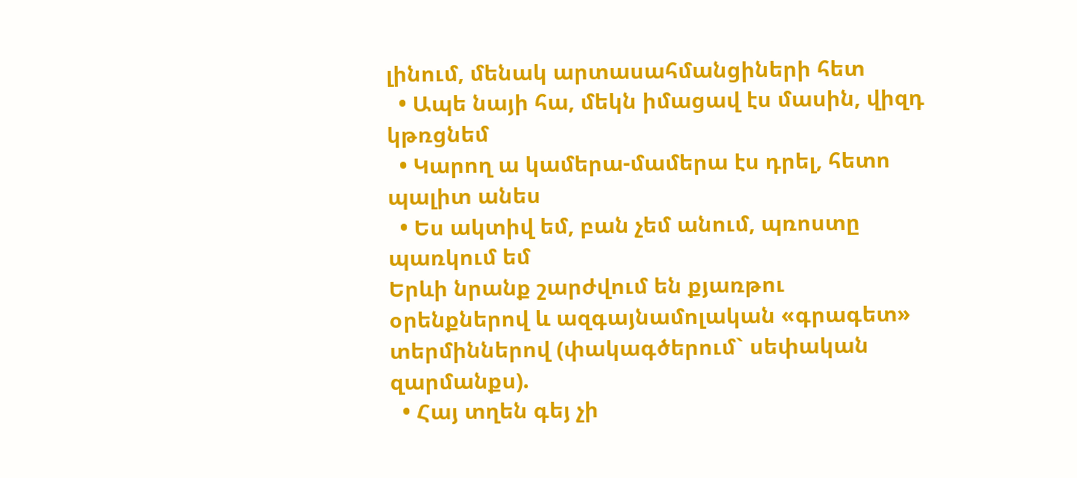լինում, մենակ արտասահմանցիների հետ
  • Ապե նայի հա, մեկն իմացավ էս մասին, վիզդ կթռցնեմ
  • Կարող ա կամերա-մամերա էս դրել, հետո պալիտ անես
  • Ես ակտիվ եմ, բան չեմ անում, պռոստը պառկում եմ
Երևի նրանք շարժվում են քյառթու օրենքներով և ազգայնամոլական «գրագետ» տերմիններով (փակագծերում` սեփական զարմանքս).
  • Հայ տղեն գեյ չի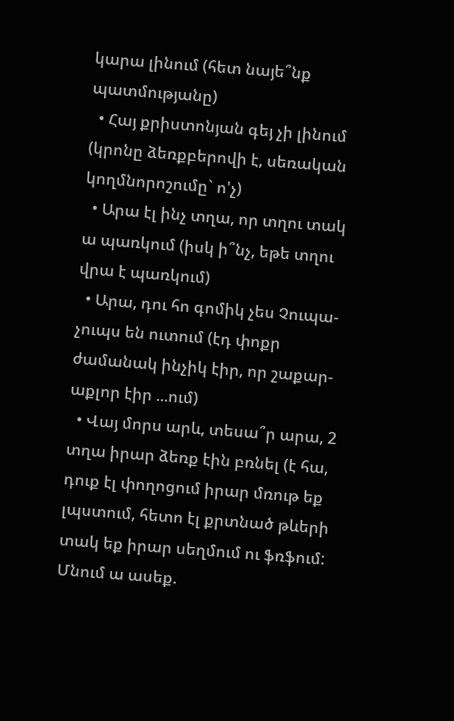կարա լինում (հետ նայե՞նք պատմությանը)
  • Հայ քրիստոնյան գեյ չի լինում (կրոնը ձեռքբերովի է, սեռական կողմնորոշումը` ո'չ)
  • Արա էլ ինչ տղա, որ տղու տակ ա պառկում (իսկ ի՞նչ, եթե տղու վրա է պառկում)
  • Արա, դու հո գոմիկ չես Չուպա-չուպս են ուտում (էդ փոքր ժամանակ ինչիկ էիր, որ շաքար-աքլոր էիր ...ում)
  • Վայ մորս արև, տեսա՞ր արա, 2 տղա իրար ձեռք էին բռնել (է հա, դուք էլ փողոցում իրար մռութ եք լպստում, հետո էլ քրտնած թևերի տակ եք իրար սեղմում ու ֆռֆում: Մնում ա ասեք.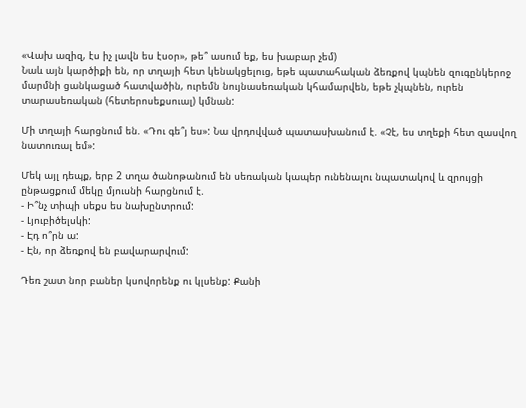«Վախ ազիզ, էս իչ լավն ես էսօր», թե՞ ասում եք, ես խաբար չեմ)
Նաև այն կարծիքի են, որ տղայի հետ կենակցելուց, եթե պատահական ձեռքով կպնեն զուգընկերոջ մարմնի ցանկացած հատվածին, ուրեմն նույնասեռական կհամարվեն, եթե չկպնեն, ուրեն տարասեռական (հետերոսեքսուալ) կմնան:

Մի տղայի հարցնում են. «Դու գե՞յ ես»: Նա վրդովված պատասխանում է. «Չէ, ես տղեքի հետ զասվող նատուռալ եմ»:

Մեկ այլ դեպք, երբ 2 տղա ծանոթանում են սեռական կապեր ունենալու նպատակով և զրույցի ընթացքում մեկը մյուսնի հարցնում է.
- Ի՞նչ տիպի սեքս ես նախընտրում:
- Լյուբիծելսկի:
- Էդ ո՞րն ա:
- Էն, որ ձեռքով են բավարարվում:

Դեռ շատ նոր բաներ կսովորենք ու կլսենք: Քանի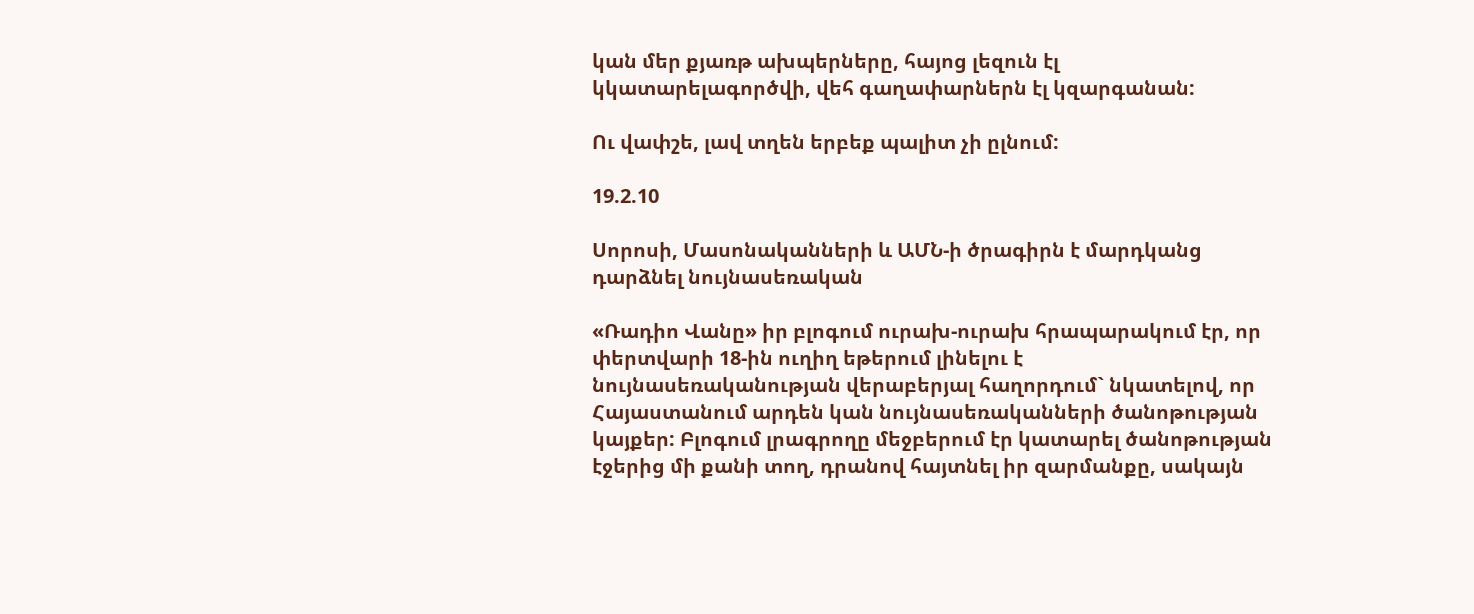կան մեր քյառթ ախպերները, հայոց լեզուն էլ կկատարելագործվի, վեհ գաղափարներն էլ կզարգանան:

Ու վափշե, լավ տղեն երբեք պալիտ չի ըլնում:

19.2.10

Սորոսի, Մասոնականների և ԱՄՆ-ի ծրագիրն է մարդկանց դարձնել նույնասեռական

«Ռադիո Վանը» իր բլոգում ուրախ-ուրախ հրապարակում էր, որ փերտվարի 18-ին ուղիղ եթերում լինելու է նույնասեռականության վերաբերյալ հաղորդում` նկատելով, որ Հայաստանում արդեն կան նույնասեռականների ծանոթության կայքեր: Բլոգում լրագրողը մեջբերում էր կատարել ծանոթության էջերից մի քանի տող, դրանով հայտնել իր զարմանքը, սակայն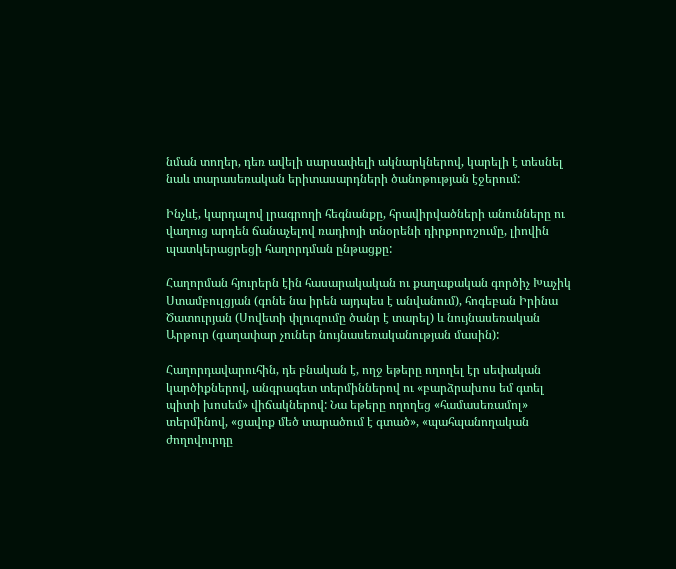նման տողեր, դեռ ավելի սարսափելի ակնարկներով, կարելի է տեսնել նաև տարասեռական երիտասարդների ծանոթության էջերում:

Ինչևէ, կարդալով լրագրողի հեգնանքը, հրավիրվածների անունները ու վաղուց արդեն ճանաչելով ռադիոյի տնօրենի դիրքորոշումը, լիովին պատկերացրեցի հաղորդման ընթացքը:

Հաղորման հյուրերն էին հասարակական ու քաղաքական գործիչ Խաչիկ Ստամբուլցյան (գոնե նա իրեն այդպես է անվանում), հոգեբան Իրինա Ծատուրյան (Սովետի փլուզումը ծանր է տարել) և նույնասեռական Արթուր (գաղափար չուներ նույնասեռականության մասին):

Հաղորդավարուհին, դե բնական է, ողջ եթերը ողողել էր սեփական կարծիքներով, անգրագետ տերմիններով ու «բարձրախոս եմ գտել պիտի խոսեմ» վիճակներով: Նա եթերը ողողեց «համասեռամոլ» տերմինով, «ցավոք մեծ տարածում է գտած», «պահպանողական ժողովուրդը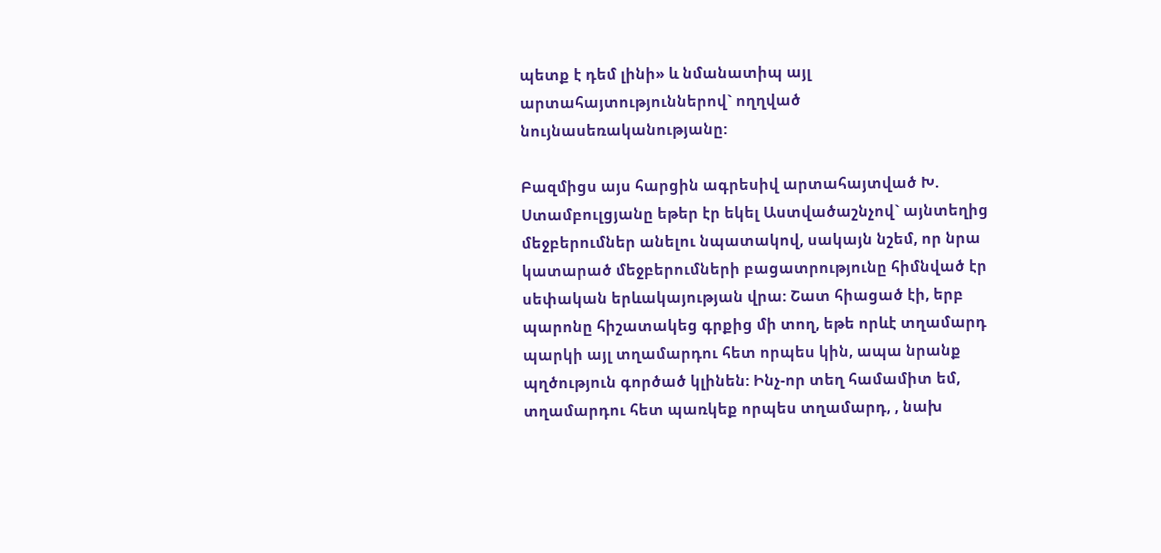պետք է դեմ լինի» և նմանատիպ այլ արտահայտություններով` ողղված նույնասեռականությանը:

Բազմիցս այս հարցին ագրեսիվ արտահայտված Խ. Ստամբուլցյանը եթեր էր եկել Աստվածաշնչով` այնտեղից մեջբերումներ անելու նպատակով, սակայն նշեմ, որ նրա կատարած մեջբերումների բացատրությունը հիմնված էր սեփական երևակայության վրա: Շատ հիացած էի, երբ պարոնը հիշատակեց գրքից մի տող, եթե որևէ տղամարդ պարկի այլ տղամարդու հետ որպես կին, ապա նրանք պղծություն գործած կլինեն: Ինչ-որ տեղ համամիտ եմ, տղամարդու հետ պառկեք որպես տղամարդ, , նախ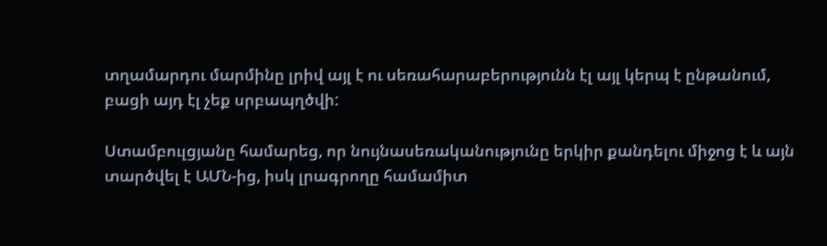տղամարդու մարմինը լրիվ այլ է ու սեռահարաբերությունն էլ այլ կերպ է ընթանում, բացի այդ էլ չեք սրբապղծվի:

Ստամբուլցյանը համարեց, որ նույնասեռականությունը երկիր քանդելու միջոց է և այն տարծվել է ԱՄՆ-ից, իսկ լրագրողը համամիտ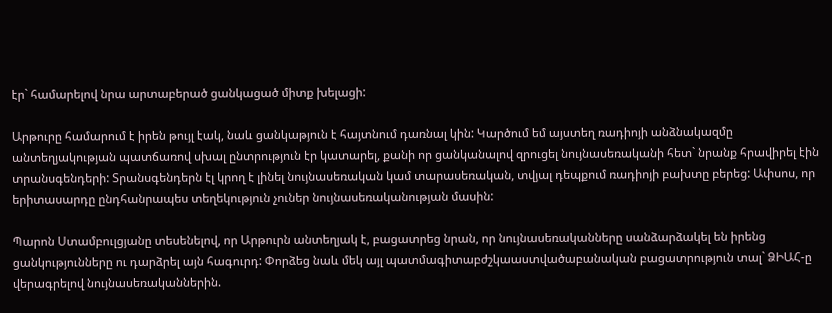էր` համարելով նրա արտաբերած ցանկացած միտք խելացի:

Արթուրը համարում է իրեն թույլ էակ, նաև ցանկաթյուն է հայտնում դառնալ կին: Կարծում եմ այստեղ ռադիոյի անձնակազմը անտեղյակության պատճառով սխալ ընտրություն էր կատարել, քանի որ ցանկանալով զրուցել նույնասեռականի հետ` նրանք հրավիրել էին տրանսգենդերի: Տրանսգենդերն էլ կրող է լինել նույնասեռական կամ տարասեռական, տվյալ դեպքում ռադիոյի բախտը բերեց: Ափսոս, որ երիտասարդը ընդհանրապես տեղեկություն չուներ նույնասեռականության մասին:

Պարոն Ստամբուլցյանը տեսենելով, որ Արթուրն անտեղյակ է, բացատրեց նրան, որ նույնասեռականները սանձարձակել են իրենց ցանկությունները ու դարձրել այն հագուրդ: Փորձեց նաև մեկ այլ պատմագիտաբժշկաաստվածաբանական բացատրություն տալ` ՁԻԱՀ-ը վերագրելով նույնասեռականներին.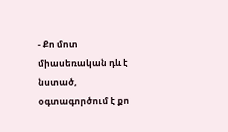- Քո մոտ միասեռական դև է նստած, օգտագործում է քո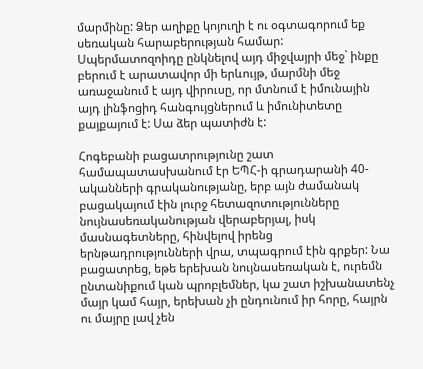մարմինը: Ձեր աղիքը կոյուղի է ու օգտագորում եք սեռական հարաբերության համար: Սպերմատոզոիդը ընկնելով այդ միջվայրի մեջ` ինքը բերում է արատավոր մի երևույթ, մարմնի մեջ առաջանում է այդ վիրուսը, որ մտնում է իմունային այդ լինֆոցիդ հանգույցներում և իմունիտետը քայքայում է: Սա ձեր պատիժն է:

Հոգեբանի բացատրությունը շատ համապատասխանում էր ԵՊՀ-ի գրադարանի 40-ականների գրականությանը, երբ այն ժամանակ բացակայում էին լուրջ հետազոտությունները նույնասեռականության վերաբերյալ, իսկ մասնագետները, հինվելով իրենց երնթադրությունների վրա, տպագրում էին գրքեր: Նա բացատրեց, եթե երեխան նույնասեռական է, ուրեմն ընտանիքում կան պրոբլեմներ, կա շատ իշխանատենչ մայր կամ հայր, երեխան չի ընդունում իր հորը, հայրն ու մայրը լավ չեն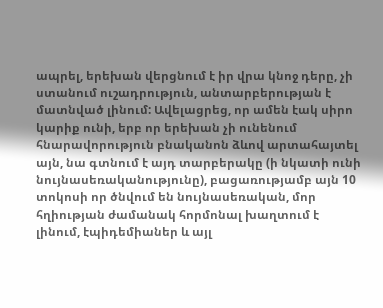ապրել, երեխան վերցնում է իր վրա կնոջ դերը, չի ստանում ուշադրություն, անտարբերության է մատնված լինում: Ավելացրեց, որ ամեն էակ սիրո կարիք ունի, երբ որ երեխան չի ունենում հնարավորություն բնականոն ձևով արտահայտել այն, նա գտնում է այդ տարբերակը (ի նկատի ունի նույնասեռականությունը), բացառությամբ այն 10 տոկոսի որ ծնվում են նույնասեռական, մոր հղիության ժամանակ հորմոնալ խաղտում է լինում, էպիդեմիաներ և այլ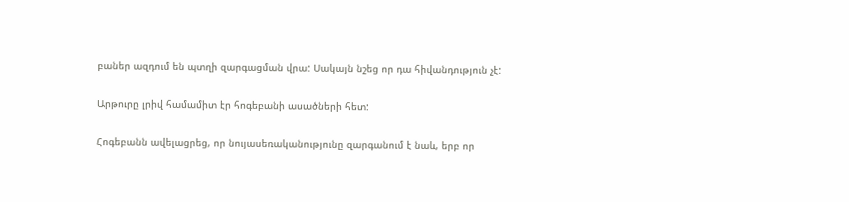բաներ ազդում են պտղի զարգացման վրա: Սակայն նշեց որ դա հիվանդություն չէ:

Արթուրը լրիվ համամիտ էր հոգեբանի ասածների հետ:

Հոգեբանն ավելացրեց, որ նույասեռականությունը զարգանում է նաև, երբ որ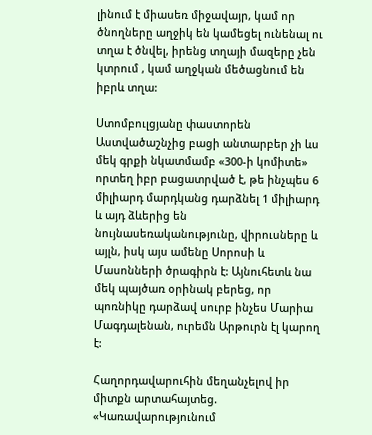լինում է միասեռ միջավայր, կամ որ ծնողները աղջիկ են կամեցել ունենալ ու տղա է ծնվել, իրենց տղայի մազերը չեն կտրում , կամ աղջկան մեծացնում են իբրև տղա:

Ստոմբուլցյանը փաստորեն Աստվածաշնչից բացի անտարբեր չի ևս մեկ գրքի նկատմամբ «300-ի կոմիտե» որտեղ իբր բացատրված է, թե ինչպես 6 միլիարդ մարդկանց դարձնել 1 միլիարդ և այդ ձևերից են նույնասեռականությունը, վիրուսները և այլն, իսկ այս ամենը Սորոսի և Մասոնների ծրագիրն է: Այնուհետև նա մեկ պայծառ օրինակ բերեց, որ պոռնիկը դարձավ սուրբ ինչես Մարիա Մագդալենան, ուրեմն Արթուրն էլ կարող է:

Հաղորդավարուհին մեղանչելով իր միտքն արտահայտեց. «Կառավարությունում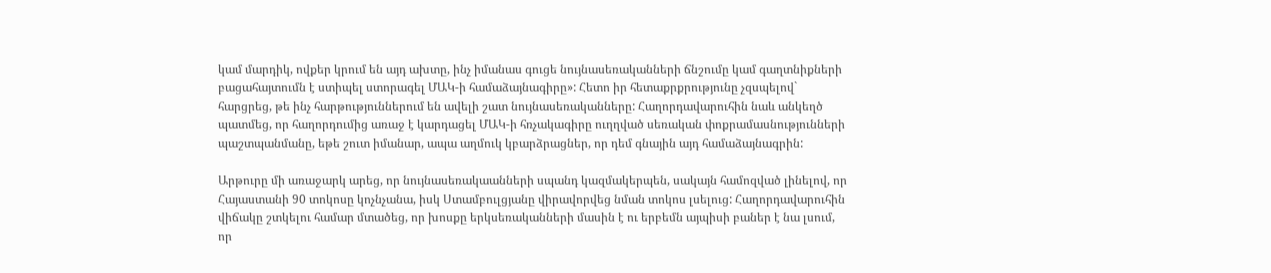կամ մարդիկ, ովքեր կրում են այդ ախտը, ինչ իմանաս գուցե նույնասեռականների ճնշումը կամ գաղտնիքների բացահայտումն է ստիպել ստորագել ՄԱԿ-ի համաձայնագիրը»: Հետո իր հետաքրքրությունը չզսպելով` հարցրեց, թե ինչ հարթություններում են ավելի շատ նույնասեռականները: Հաղորդավարուհին նաև անկեղծ պատմեց, որ հաղորդումից առաջ է կարդացել ՄԱԿ-ի հռչակագիրը ուղղված սեռական փոքրամասնությունների պաշտպանմանը, եթե շուտ իմանար, ապա աղմուկ կբարձրացներ, որ դեմ գնային այդ համաձայնագրին:

Արթուրը մի առաջարկ արեց, որ նույնասեռակաանների սպանդ կազմակերպեն, սակայն համոզված լինելով, որ Հայաստանի 90 տոկոսը կոչնչանա, իսկ Ստամբուլցյանը վիրավորվեց նման տոկոս լսելուց: Հաղորդավարուհին վիճակը շտկելու համար մտածեց, որ խոսքը երկսեռականների մասին է ու երբեմն այպիսի բաներ է նա լսում, որ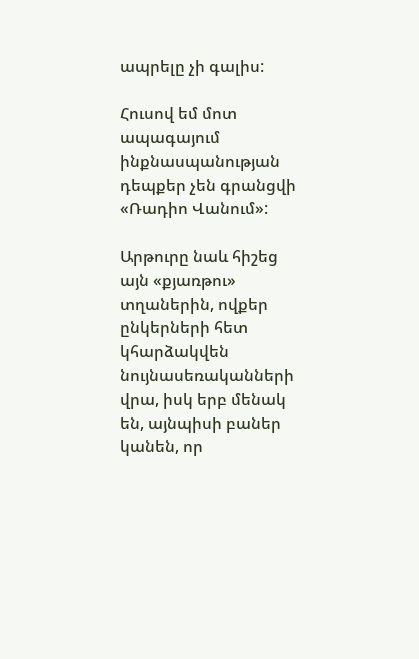ապրելը չի գալիս:

Հուսով եմ մոտ ապագայում ինքնասպանության դեպքեր չեն գրանցվի «Ռադիո Վանում»:

Արթուրը նաև հիշեց այն «քյառթու» տղաներին, ովքեր ընկերների հետ կհարձակվեն նույնասեռականների վրա, իսկ երբ մենակ են, այնպիսի բաներ կանեն, որ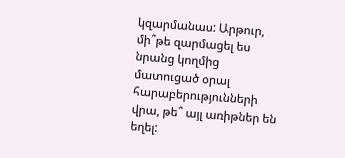կզարմանաս: Արթուր, մի՞թե զարմացել ես նրանց կողմից մատուցած օրալ հարաբերությունների վրա, թե՞ այլ առիթներ են եղել: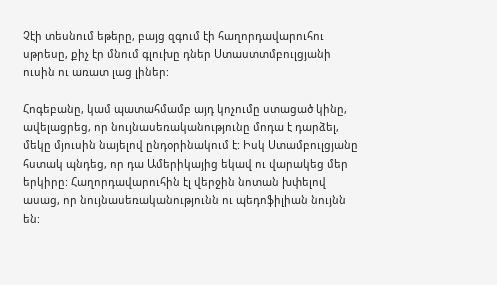Չէի տեսնում եթերը, բայց զգում էի հաղորդավարուհու սթրեսը, քիչ էր մնում գլուխը դներ Ստաստտմբուլցյանի ուսին ու առատ լաց լիներ:

Հոգեբանը, կամ պատահմամբ այդ կոչումը ստացած կինը, ավելացրեց, որ նույնասեռականությունը մոդա է դարձել, մեկը մյուսին նայելով ընդօրինակում է: Իսկ Ստամբուլցյանը հստակ պնդեց, որ դա Ամերիկայից եկավ ու վարակեց մեր երկիրը: Հաղորդավարուհին էլ վերջին նոտան խփելով ասաց, որ նույնասեռականությունն ու պեդոֆիլիան նույնն են: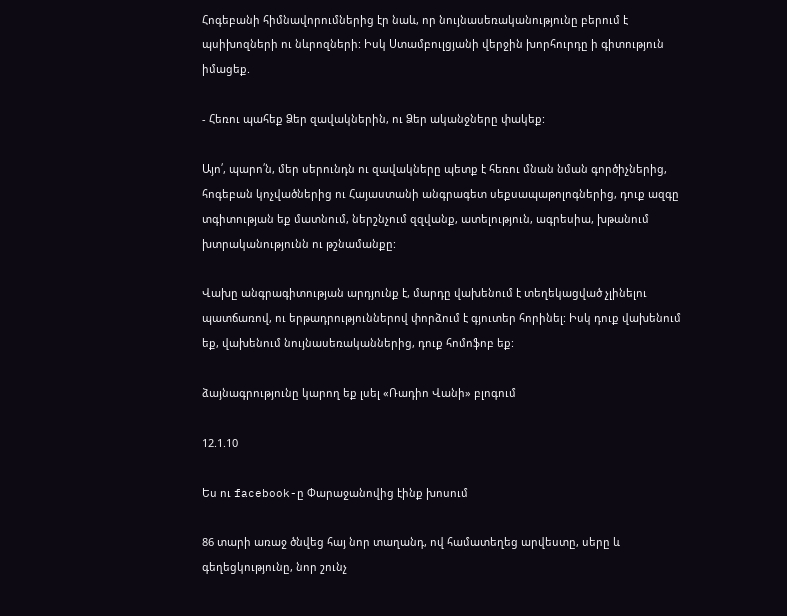Հոգեբանի հիմնավորումներից էր նաև, որ նույնասեռականությունը բերում է պսիխոզների ու նևրոզների: Իսկ Ստամբուլցյանի վերջին խորհուրդը ի գիտություն իմացեք.

- Հեռու պահեք Ձեր զավակներին, ու Ձեր ականջները փակեք:

Այո՛, պարո՛ն, մեր սերունդն ու զավակները պետք է հեռու մնան նման գործիչներից, հոգեբան կոչվածներից ու Հայաստանի անգրագետ սեքսապաթոլոգներից, դուք ազգը տգիտության եք մատնում, ներշնչում զզվանք, ատելություն, ագրեսիա, խթանում խտրականությունն ու թշնամանքը:

Վախը անգրագիտության արդյունք է, մարդը վախենում է տեղեկացված չլինելու պատճառով, ու երթադրություններով փորձում է գյուտեր հորինել: Իսկ դուք վախենում եք, վախենում նույնասեռականներից, դուք հոմոֆոբ եք:

ձայնագրությունը կարող եք լսել «Ռադիո Վանի» բլոգում

12.1.10

Ես ու facebook-ը Փարաջանովից էինք խոսում

86 տարի առաջ ծնվեց հայ նոր տաղանդ, ով համատեղեց արվեստը, սերը և գեղեցկությունը, նոր շունչ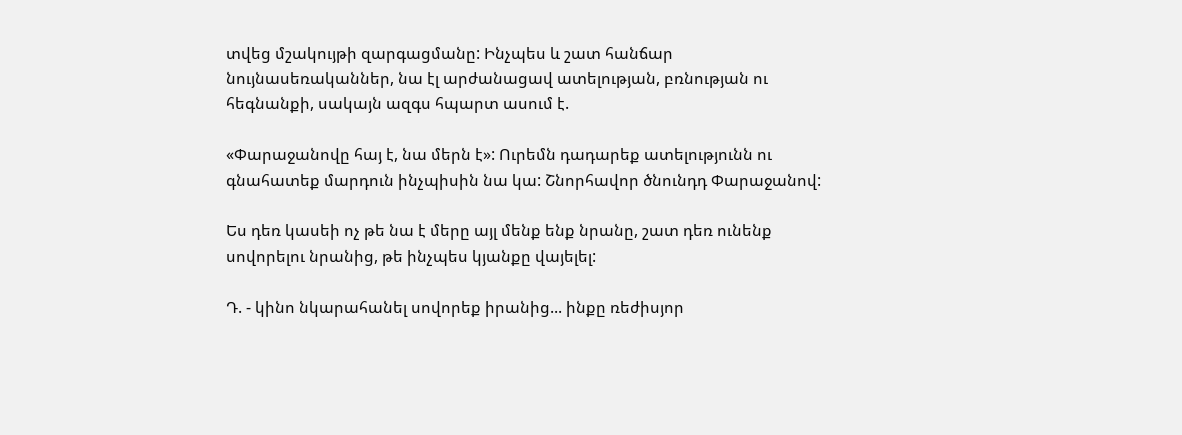տվեց մշակույթի զարգացմանը: Ինչպես և շատ հանճար նույնասեռականներ, նա էլ արժանացավ ատելության, բռնության ու հեգնանքի, սակայն ազգս հպարտ ասում է.

«Փարաջանովը հայ է, նա մերն է»: Ուրեմն դադարեք ատելությունն ու գնահատեք մարդուն ինչպիսին նա կա: Շնորհավոր ծնունդդ Փարաջանով:

Ես դեռ կասեի ոչ թե նա է մերը այլ մենք ենք նրանը, շատ դեռ ունենք սովորելու նրանից, թե ինչպես կյանքը վայելել:

Դ. - կինո նկարահանել սովորեք իրանից... ինքը ռեժիսյոր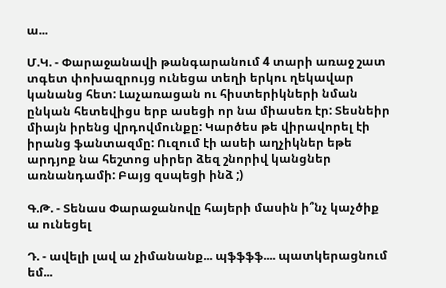ա...

Մ.Կ. - Փարաջանավի թանգարանում 4 տարի առաջ շատ տգետ փոխազրույց ունեցա տեղի երկու ղեկավար կանանց հետ: Լաչառացան ու հիստերիկների նման ընկան հետեվիցս երբ ասեցի որ նա միասեռ էր: Տեսնեիր միայն իրենց վրդովմունքը: Կարծես թե վիրավորել էի իրանց ֆանտազմը: Ուզում էի ասեի աղչիկներ եթե արդյոք նա հեշտոց սիրեր ձեզ շնորիվ կանցներ առնանդամի: Բայց զսպեցի ինձ ;)

Գ.Թ. - Տենաս Փարաջանովը հայերի մասին ի՞նչ կաչծիք ա ունեցել

Դ. - ավելի լավ ա չիմանանք... պֆֆֆֆ.... պատկերացնում եմ...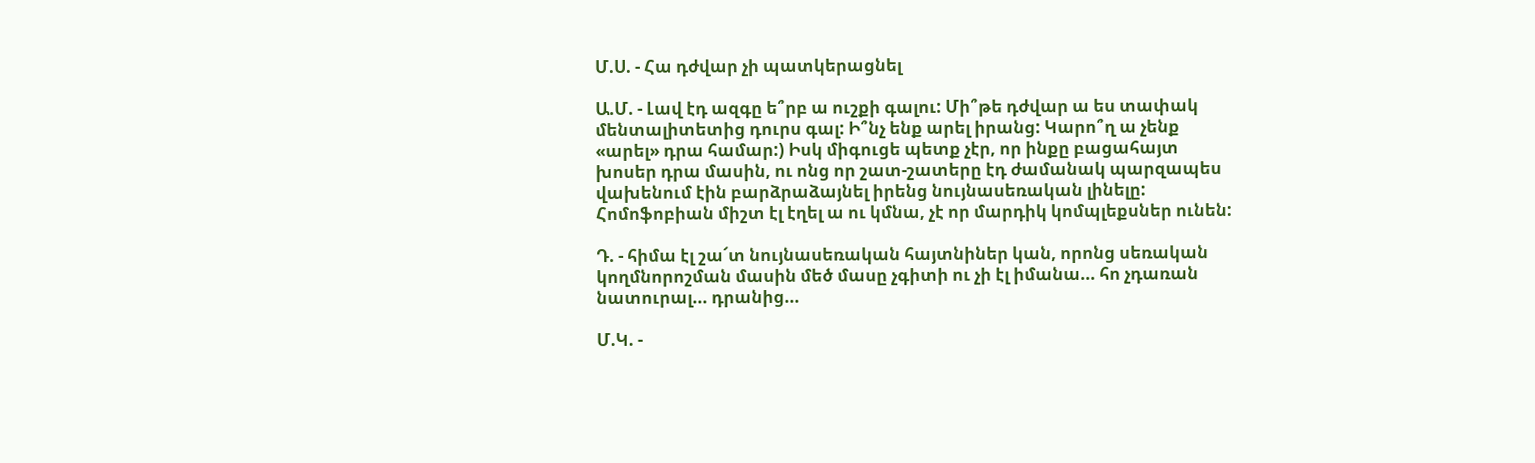Մ.Ս. - Հա դժվար չի պատկերացնել

Ա.Մ. - Լավ էդ ազգը ե՞րբ ա ուշքի գալու: Մի՞թե դժվար ա ես տափակ մենտալիտետից դուրս գալ: Ի՞նչ ենք արել իրանց: Կարո՞ղ ա չենք «արել» դրա համար:) Իսկ միգուցե պետք չէր, որ ինքը բացահայտ խոսեր դրա մասին, ու ոնց որ շատ-շատերը էդ ժամանակ պարզապես վախենում էին բարձրաձայնել իրենց նույնասեռական լինելը: Հոմոֆոբիան միշտ էլ էղել ա ու կմնա, չէ որ մարդիկ կոմպլեքսներ ունեն:

Դ. - հիմա էլ շա՜տ նույնասեռական հայտնիներ կան, որոնց սեռական կողմնորոշման մասին մեծ մասը չգիտի ու չի էլ իմանա... հո չդառան նատուրալ... դրանից...

Մ.Կ. -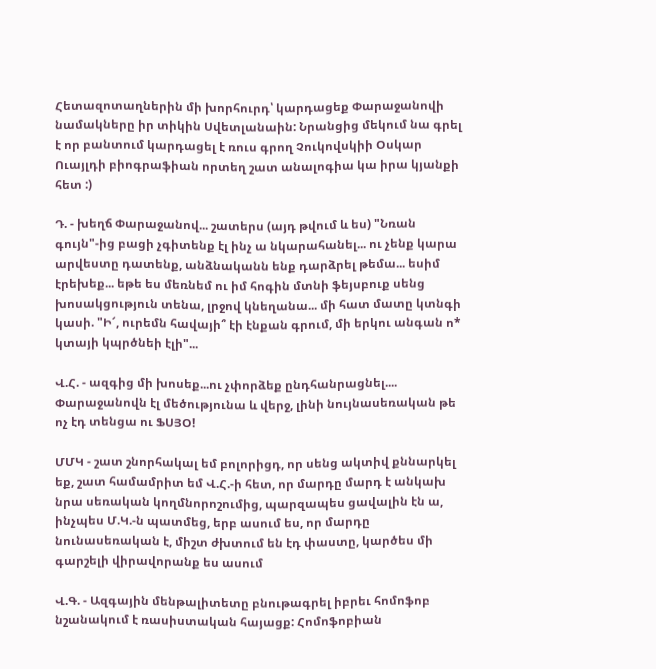Հետազոտաղներին մի խորհուրդ՝ կարդացեք Փարաջանովի նամակները իր տիկին Սվետլանաին: Նրանցից մեկում նա գրել է որ բանտում կարդացել է ռուս գրող Չուկովսկիի Օսկար Ուայլդի բիոգրաֆիան որտեղ շատ անալոգիա կա իրա կյանքի հետ :)

Դ. - խեղճ Փարաջանով... շատերս (այդ թվում և ես) "Նռան գույն"-ից բացի չգիտենք էլ ինչ ա նկարահանել... ու չենք կարա արվեստը դատենք, անձնականն ենք դարձրել թեմա... եսիմ էրեխեք... եթե ես մեռնեմ ու իմ հոգին մտնի ֆեյսբուք սենց խոսակցություն տենա, լրջով կնեղանա... մի հատ մատը կտնգի կասի. "Ի՜, ուրեմն հավայի՞ էի էնքան գրում, մի երկու անգան ո* կտայի կպրծնեի էլի"...

Վ.Հ. - ազգից մի խոսեք...ու չփորձեք ընդհանրացնել.... Փարաջանովն էլ մեծությունա և վերջ, լինի նույնասեռական թե ոչ էդ տենցա ու ՖՍՅՕ!

ՄՄԿ - շատ շնորհակալ եմ բոլորիցդ, որ սենց ակտիվ քննարկել եք, շատ համամրիտ եմ Վ.Հ.-ի հետ, որ մարդը մարդ է անկախ նրա սեռական կողմնորոշումից, պարզապես ցավալին էն ա, ինչպես Մ.Կ.-ն պատմեց, երբ ասում ես, որ մարդը նունասեռական է, միշտ ժխտում են էդ փաստը, կարծես մի գարշելի վիրավորանք ես ասում

Վ.Գ. - Ազգային մենթալիտետը բնութագրել իբրեւ հոմոֆոբ նշանակում է ռասիստական հայացք: Հոմոֆոբիան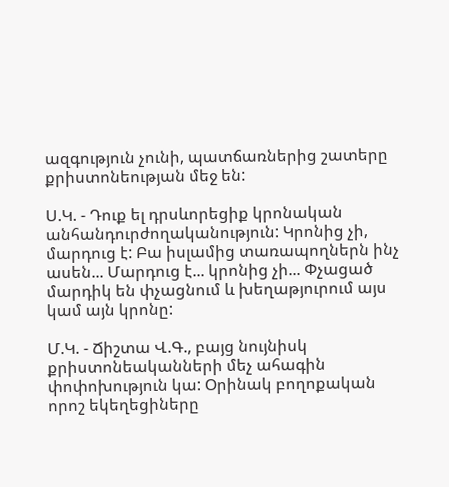ազգություն չունի, պատճառներից շատերը քրիստոնեության մեջ են:

Ս.Կ. - Դուք ել դրսևորեցիք կրոնական անհանդուրժողականություն: Կրոնից չի, մարդուց է: Բա իսլամից տառապողներն ինչ ասեն... Մարդուց է... կրոնից չի... Փչացած մարդիկ են փչացնում և խեղաթյուրում այս կամ այն կրոնը:

Մ.Կ. - Ճիշտա Վ.Գ., բայց նույնիսկ քրիստոնեականների մեչ ահագին փոփոխություն կա: Օրինակ բողոքական որոշ եկեղեցիները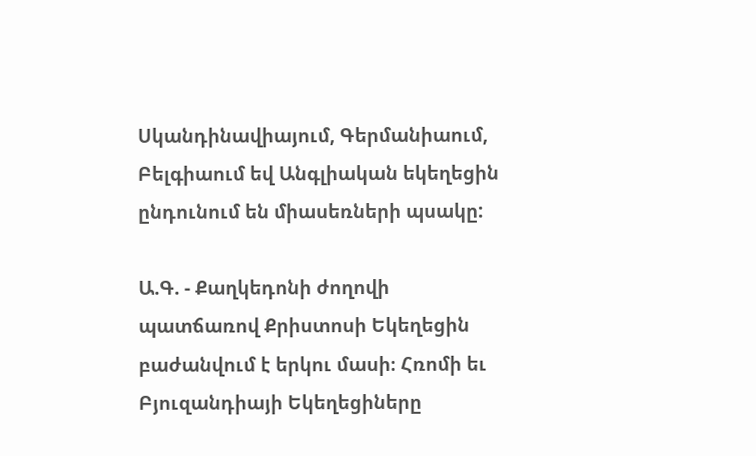Սկանդինավիայում, Գերմանիաում, Բելգիաում եվ Անգլիական եկեղեցին ընդունում են միասեռների պսակը:

Ա.Գ. - Քաղկեդոնի ժողովի պատճառով Քրիստոսի Եկեղեցին բաժանվում է երկու մասի։ Հռոմի եւ Բյուզանդիայի Եկեղեցիները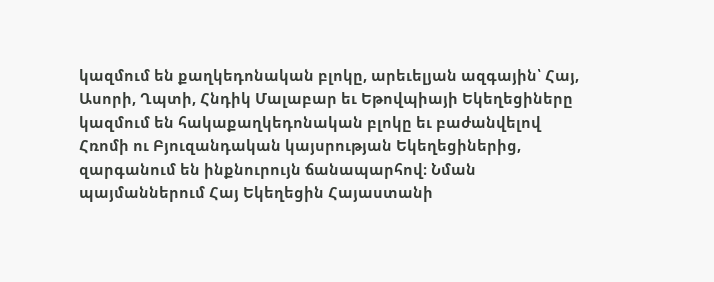կազմում են քաղկեդոնական բլոկը, արեւելյան ազգային՝ Հայ, Ասորի, Ղպտի, Հնդիկ Մալաբար եւ Եթովպիայի Եկեղեցիները կազմում են հակաքաղկեդոնական բլոկը եւ բաժանվելով Հռոմի ու Բյուզանդական կայսրության Եկեղեցիներից, զարգանում են ինքնուրույն ճանապարհով։ Նման պայմաններում Հայ Եկեղեցին Հայաստանի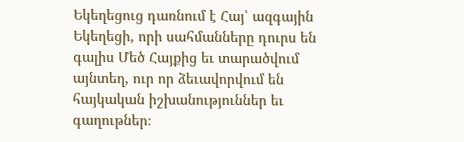Եկեղեցուց դառնում է Հայ՝ ազգային Եկեղեցի, որի սահմանները դուրս են գալիս Մեծ Հայքից եւ տարածվում այնտեղ, ուր որ ձեւավորվում են հայկական իշխանություններ եւ գաղութներ։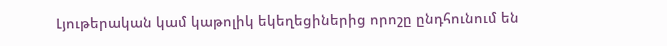Լյութերական կամ կաթոլիկ եկեղեցիներից որոշը ընդհունում են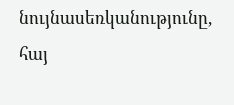նույնասեռկանությունը, հայ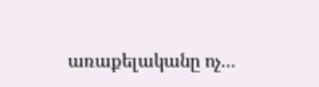առաքելականը ոչ...